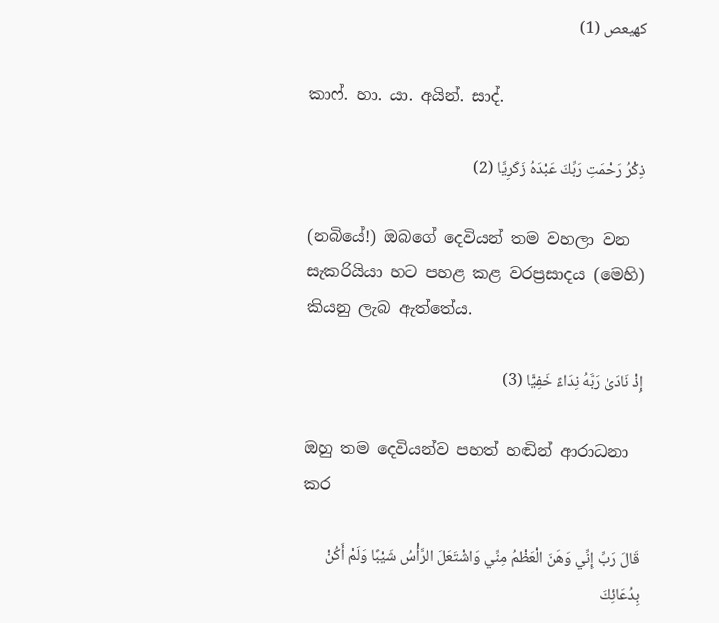كهيعص (1)

කාෆ්. හා. යා. අයින්. සාද්.

ذِكْرُ رَحْمَتِ رَبِّكَ عَبْدَهُ زَكَرِيَّا (2)

(නබියේ!) ඔබගේ දෙවියන් තම වහලා වන සැකරියියා හට පහළ කළ වරප්‍රසාදය (මෙහි) කියනු ලැබ ඇත්තේය.

إِذْ نَادَىٰ رَبَّهُ نِدَاءً خَفِيًّا (3)

ඔහු තම දෙවියන්ව පහත් හඬින් ආරාධනා කර

قَالَ رَبِّ إِنِّي وَهَنَ الْعَظْمُ مِنِّي وَاشْتَعَلَ الرَّأْسُ شَيْبًا وَلَمْ أَكُنْ بِدُعَائِكَ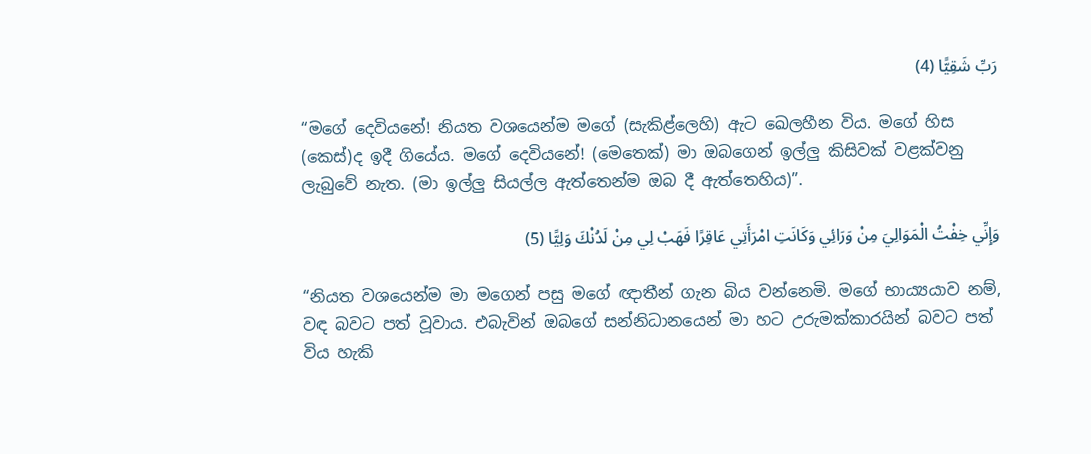رَبِّ شَقِيًّا (4)

“මගේ දෙවියනේ! නියත වශයෙන්ම මගේ (සැකිළ්ලෙහි) ඇට ඛෙලහීන විය. මගේ හිස (කෙස්)ද ඉදී ගියේය. මගේ දෙවියනේ! (මෙතෙක්) මා ඔබගෙන් ඉල්ලු කිසිවක් වළක්වනු ලැබුවේ නැත. (මා ඉල්ලු සියල්ල ඇත්තෙන්ම ඔබ දී ඇත්තෙහිය)”.

وَإِنِّي خِفْتُ الْمَوَالِيَ مِنْ وَرَائِي وَكَانَتِ امْرَأَتِي عَاقِرًا فَهَبْ لِي مِنْ لَدُنْكَ وَلِيًّا (5)

“නියත වශයෙන්ම මා මගෙන් පසු මගේ ඥාතීන් ගැන බිය වන්නෙමි. මගේ භාය්‍යයාව නම්, වඳ බවට පත් වූවාය. එබැවින් ඔබගේ සන්නිධානයෙන් මා හට උරුමක්කාරයින් බවට පත් විය හැකි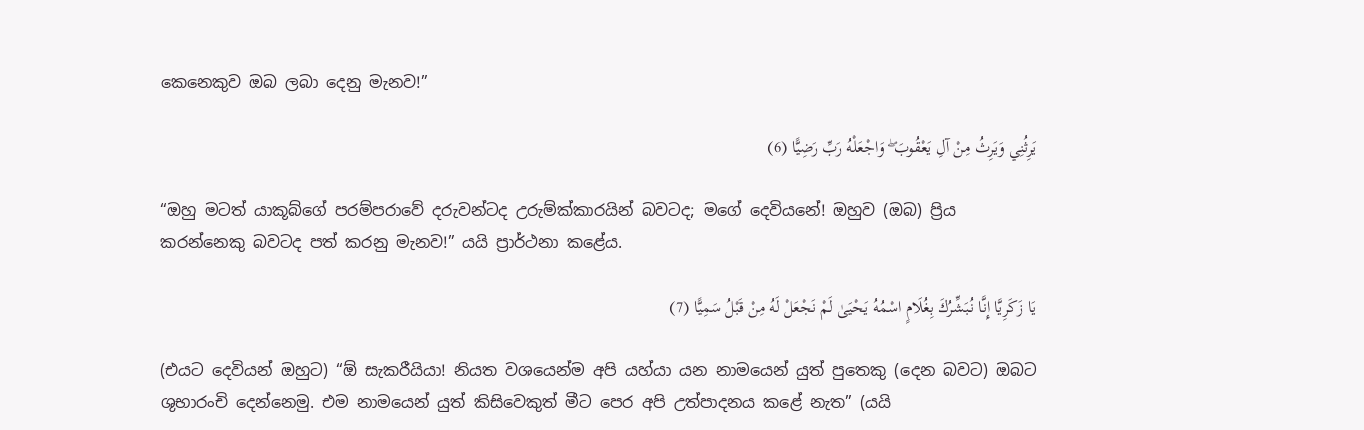කෙනෙකුව ඔබ ලබා දෙනු මැනව!”

يَرِثُنِي وَيَرِثُ مِنْ آلِ يَعْقُوبَ ۖ وَاجْعَلْهُ رَبِّ رَضِيًّا (6)

“ඔහු මටත් යාකූබ්ගේ පරම්පරාවේ දරුවන්ටද උරුම්ක්කාරයින් බවටද; මගේ දෙවියනේ! ඔහුව (ඔබ) ප්‍රිය කරන්නෙකු බවටද පත් කරනු මැනව!” යයි ප්‍රාර්ථනා කළේය.

يَا زَكَرِيَّا إِنَّا نُبَشِّرُكَ بِغُلَامٍ اسْمُهُ يَحْيَىٰ لَمْ نَجْعَلْ لَهُ مِنْ قَبْلُ سَمِيًّا (7)

(එයට දෙවියන් ඔහුට) “ඕ සැකරීයියා! නියත වශයෙන්ම අපි යහ්යා යන නාමයෙන් යුත් පුතෙකු (දෙන බවට) ඔබට ශුභාරංචි දෙන්නෙමු. එම නාමයෙන් යුත් කිසිවෙකුත් මීට පෙර අපි උත්පාදනය කළේ නැත” (යයි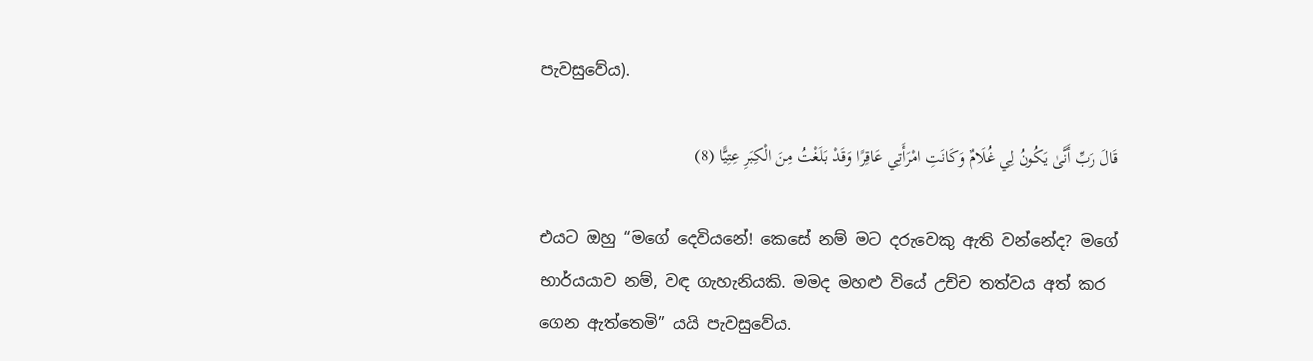පැවසුවේය).

قَالَ رَبِّ أَنَّىٰ يَكُونُ لِي غُلَامٌ وَكَانَتِ امْرَأَتِي عَاقِرًا وَقَدْ بَلَغْتُ مِنَ الْكِبَرِ عِتِيًّا (8)

එයට ඔහු “මගේ දෙවියනේ! කෙසේ නම් මට දරුවෙකු ඇති වන්නේද? මගේ භාර්යයාව නම්, වඳ ගැහැනියකි. මමද මහළු වියේ උච්ච තත්වය අත් කර ගෙන ඇත්තෙමි” යයි පැවසුවේය.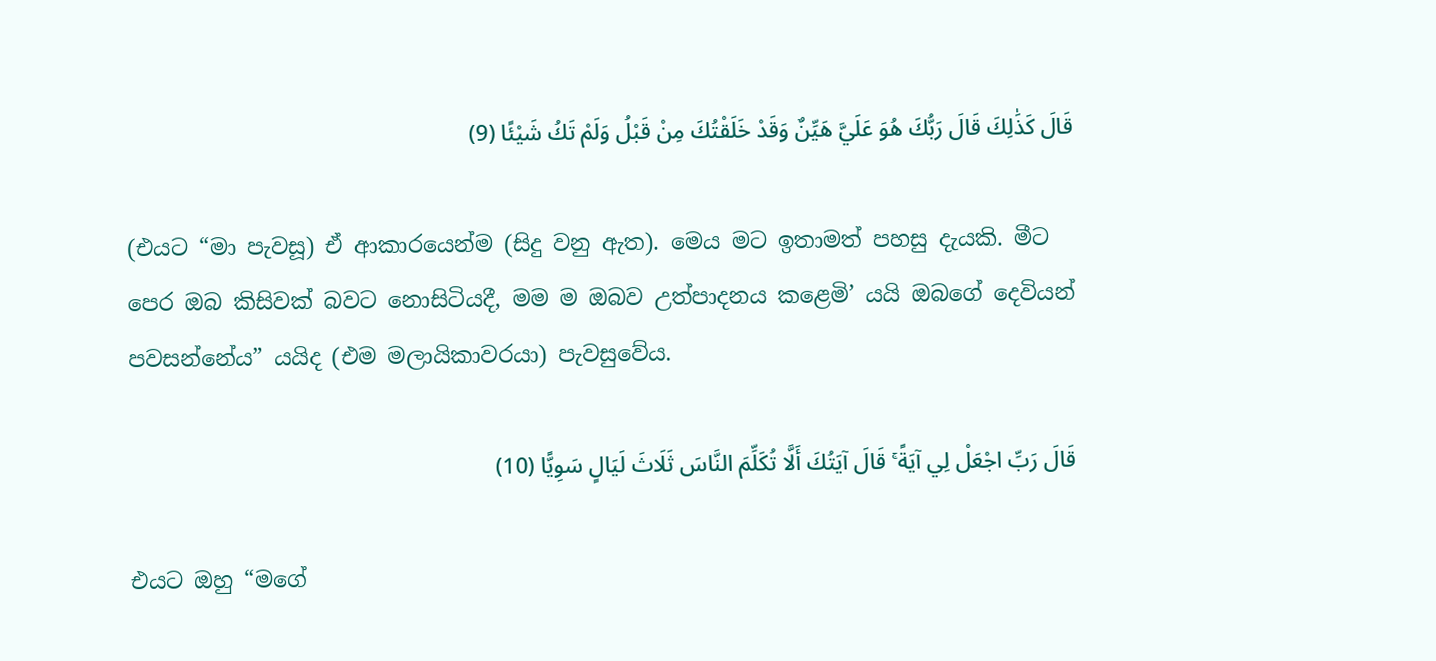قَالَ كَذَٰلِكَ قَالَ رَبُّكَ هُوَ عَلَيَّ هَيِّنٌ وَقَدْ خَلَقْتُكَ مِنْ قَبْلُ وَلَمْ تَكُ شَيْئًا (9)

(එයට “මා පැවසූ) ඒ ආකාරයෙන්ම (සිදු වනු ඇත). මෙය මට ඉතාමත් පහසු දැයකි. මීට පෙර ඔබ කිසිවක් බවට නොසිටියදී, මම ම ඔබව උත්පාදනය කළෙමි’ යයි ඔබගේ දෙවියන් පවසන්නේය” යයිද (එම මලායිකාවරයා) පැවසුවේය.

قَالَ رَبِّ اجْعَلْ لِي آيَةً ۚ قَالَ آيَتُكَ أَلَّا تُكَلِّمَ النَّاسَ ثَلَاثَ لَيَالٍ سَوِيًّا (10)

එයට ඔහු “මගේ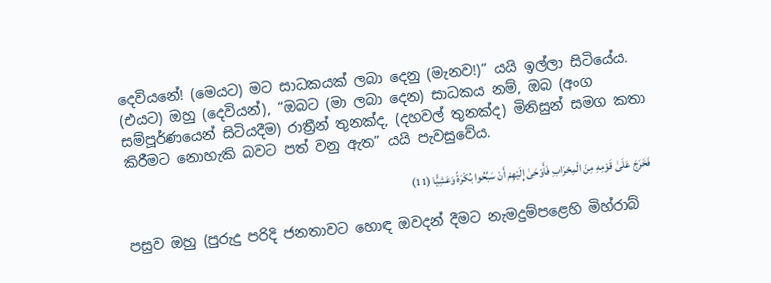දෙවියනේ! (මෙයට) මට සාධකයක් ලබා දෙනු (මැනව!)” යයි ඉල්ලා සිටියේය. (එයට) ඔහු (දෙවියන්), “ඔබට (මා ලබා දෙන) සාධකය නම්, ඔබ (අංග සම්පූර්ණයෙන් සිටියදීම) රාත්‍රීන් තුනක්ද, (දහවල් තුනක්ද) මිනිසුන් සමග කතා කිරීමට නොහැකි බවට පත් වනු ඇත” යයි පැවසුවේය.

فَخَرَجَ عَلَىٰ قَوْمِهِ مِنَ الْمِحْرَابِ فَأَوْحَىٰ إِلَيْهِمْ أَنْ سَبِّحُوا بُكْرَةً وَعَشِيًّا (11)

පසුව ඔහු (පුරුදු පරිදි ජනතාවට හොඳ ඔවදන් දීමට නැමදුම්පළෙහි මිහ්රාබ්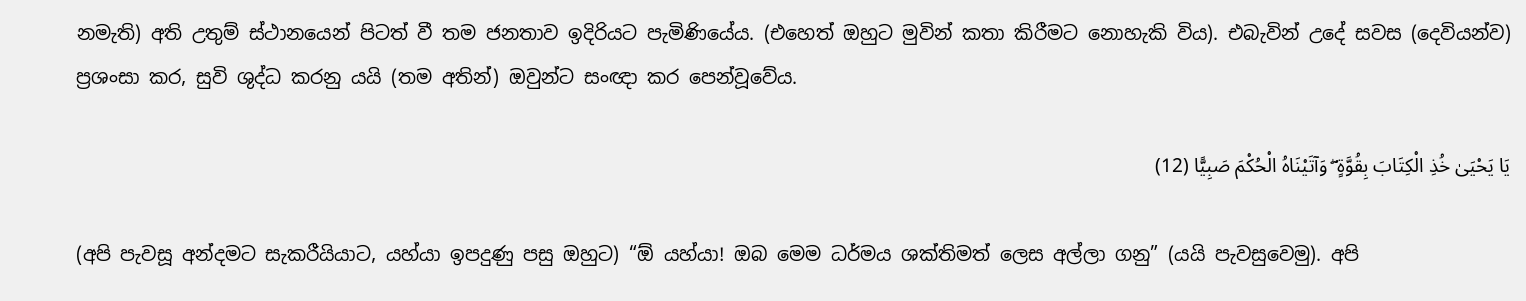නමැති) අති උතුම් ස්ථානයෙන් පිටත් වී තම ජනතාව ඉදිරියට පැමිණියේය. (එහෙත් ඔහුට මුවින් කතා කිරීමට නොහැකි විය). එබැවින් උදේ සවස (දෙවියන්ව) ප්‍රශංසා කර, සුවි ශුද්ධ කරනු යයි (තම අතින්) ඔවුන්ට සංඥා කර පෙන්වූවේය.

يَا يَحْيَىٰ خُذِ الْكِتَابَ بِقُوَّةٍ ۖ وَآتَيْنَاهُ الْحُكْمَ صَبِيًّا (12)

(අපි පැවසූ අන්දමට සැකරීයියාට, යහ්යා ඉපදුණු පසු ඔහුට) “ඕ යහ්යා! ඔබ මෙම ධර්මය ශක්තිමත් ලෙස අල්ලා ගනු” (යයි පැවසුවෙමු). අපි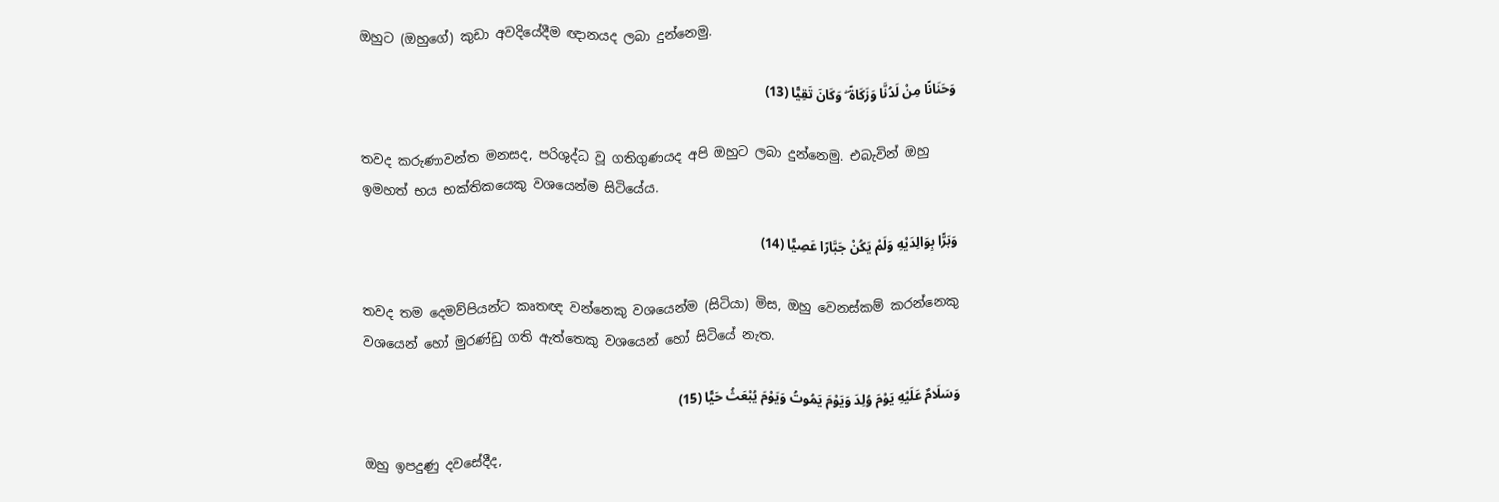ඔහුට (ඔහුගේ) කුඩා අවදියේදීම ඥානයද ලබා දුන්නෙමු.

وَحَنَانًا مِنْ لَدُنَّا وَزَكَاةً ۖ وَكَانَ تَقِيًّا (13)

තවද කරුණාවන්ත මනසද, පරිශුද්ධ වූ ගතිගුණයද අපි ඔහුට ලබා දුන්නෙමු. එබැවින් ඔහු ඉමහත් භය භක්තිකයෙකු වශයෙන්ම සිටියේය.

وَبَرًّا بِوَالِدَيْهِ وَلَمْ يَكُنْ جَبَّارًا عَصِيًّا (14)

තවද තම දෙමව්පියන්ට කෘතඥ වන්නෙකු වශයෙන්ම (සිටියා) මිස, ඔහු වෙනස්කම් කරන්නෙකු වශයෙන් හෝ මුරණ්ඩු ගති ඇත්තෙකු වශයෙන් හෝ සිටියේ නැත.

وَسَلَامٌ عَلَيْهِ يَوْمَ وُلِدَ وَيَوْمَ يَمُوتُ وَيَوْمَ يُبْعَثُ حَيًّا (15)

ඔහු ඉපදුණු දවසේදීද,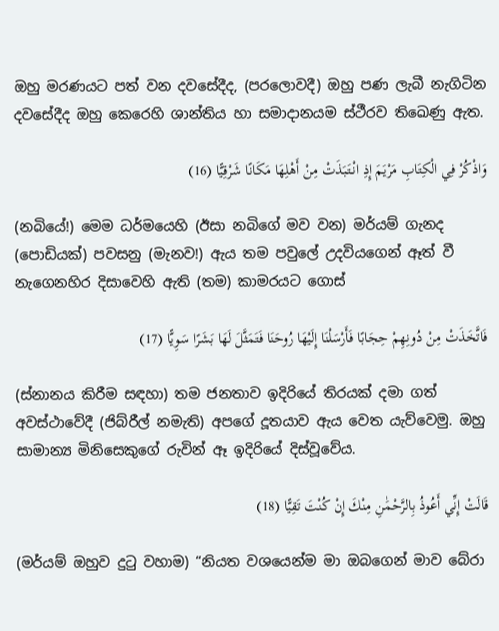ඔහු මරණයට පත් වන දවසේදීද, (පරලොවදී) ඔහු පණ ලැබී නැගිටින දවසේදීද ඔහු කෙරෙහි ශාන්තිය හා සමාදානයම ස්ථීරව තිඛෙණු ඇත.

وَاذْكُرْ فِي الْكِتَابِ مَرْيَمَ إِذِ انْتَبَذَتْ مِنْ أَهْلِهَا مَكَانًا شَرْقِيًّا (16)

(නබියේ!) මෙම ධර්මයෙහි (ඊසා නබිගේ මව වන) මර්යම් ගැනද (පොඩියක්) පවසනු (මැනව!) ඇය තම පවුලේ උදවියගෙන් ඈත් වී නැගෙනහිර දිසාවෙහි ඇති (තම) කාමරයට ගොස්

فَاتَّخَذَتْ مِنْ دُونِهِمْ حِجَابًا فَأَرْسَلْنَا إِلَيْهَا رُوحَنَا فَتَمَثَّلَ لَهَا بَشَرًا سَوِيًّا (17)

(ස්නානය කිරීම සඳහා) තම ජනතාව ඉදිරියේ තිරයක් දමා ගත් අවස්ථාවේදී (ජිබ්රීල් නමැති) අපගේ දූතයාව ඇය වෙත යැව්වෙමු. ඔහු සාමාන්‍ය මිනිසෙකුගේ රුවින් ඈ ඉදිරියේ දිස්වූවේය.

قَالَتْ إِنِّي أَعُوذُ بِالرَّحْمَٰنِ مِنْكَ إِنْ كُنْتَ تَقِيًّا (18)

(මර්යම් ඔහුව දුටු වහාම) “නියත වශයෙන්ම මා ඔබගෙන් මාව බේරා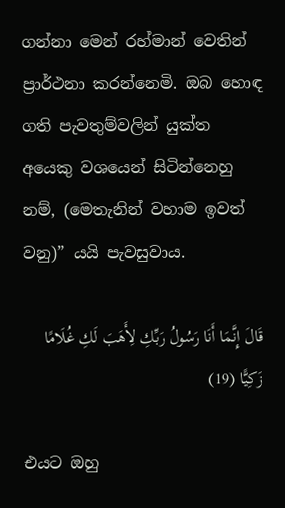ගන්නා මෙන් රහ්මාන් වෙතින් ප්‍රාර්ථනා කරන්නෙමි. ඔබ හොඳ ගති පැවතුම්වලින් යුක්ත අයෙකු වශයෙන් සිටින්නෙහු නම්, (මෙතැනින් වහාම ඉවත් වනු)” යයි පැවසුවාය.

قَالَ إِنَّمَا أَنَا رَسُولُ رَبِّكِ لِأَهَبَ لَكِ غُلَامًا زَكِيًّا (19)

එයට ඔහු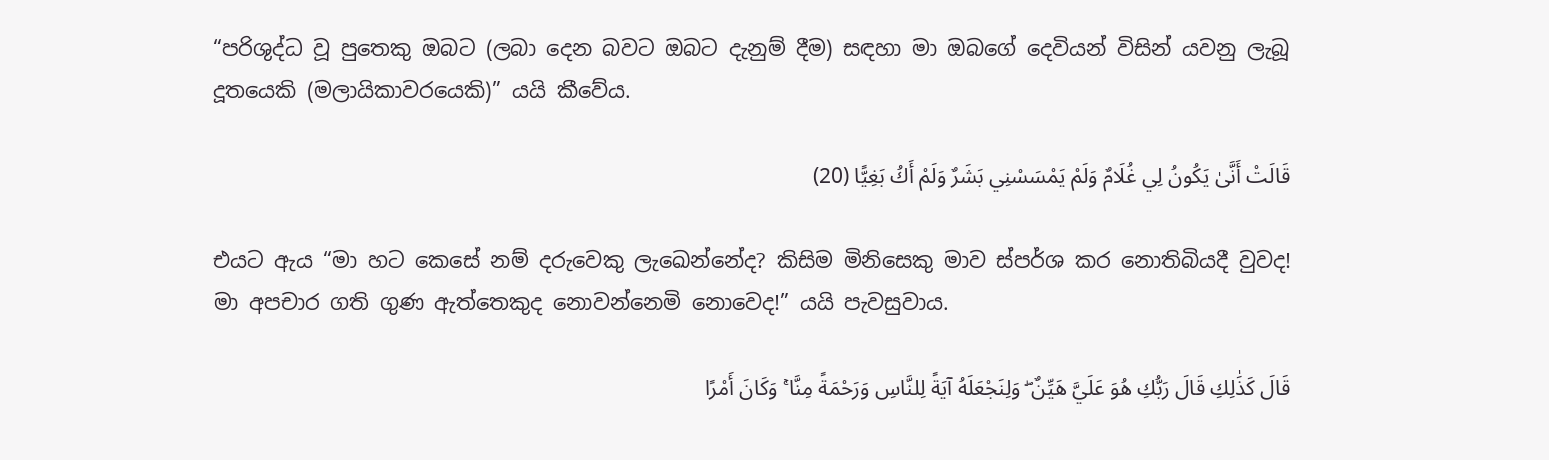“පරිශුද්ධ වූ පුතෙකු ඔබට (ලබා දෙන බවට ඔබට දැනුම් දීම) සඳහා මා ඔබගේ දෙවියන් විසින් යවනු ලැබූ දූතයෙකි (මලායිකාවරයෙකි)” යයි කීවේය.

قَالَتْ أَنَّىٰ يَكُونُ لِي غُلَامٌ وَلَمْ يَمْسَسْنِي بَشَرٌ وَلَمْ أَكُ بَغِيًّا (20)

එයට ඇය “මා හට කෙසේ නම් දරුවෙකු ලැඛෙන්නේද? කිසිම මිනිසෙකු මාව ස්පර්ශ කර නොතිබියදී වුවද! මා අපචාර ගති ගුණ ඇත්තෙකුද නොවන්නෙමි නොවෙද!” යයි පැවසුවාය.

قَالَ كَذَٰلِكِ قَالَ رَبُّكِ هُوَ عَلَيَّ هَيِّنٌ ۖ وَلِنَجْعَلَهُ آيَةً لِلنَّاسِ وَرَحْمَةً مِنَّا ۚ وَكَانَ أَمْرًا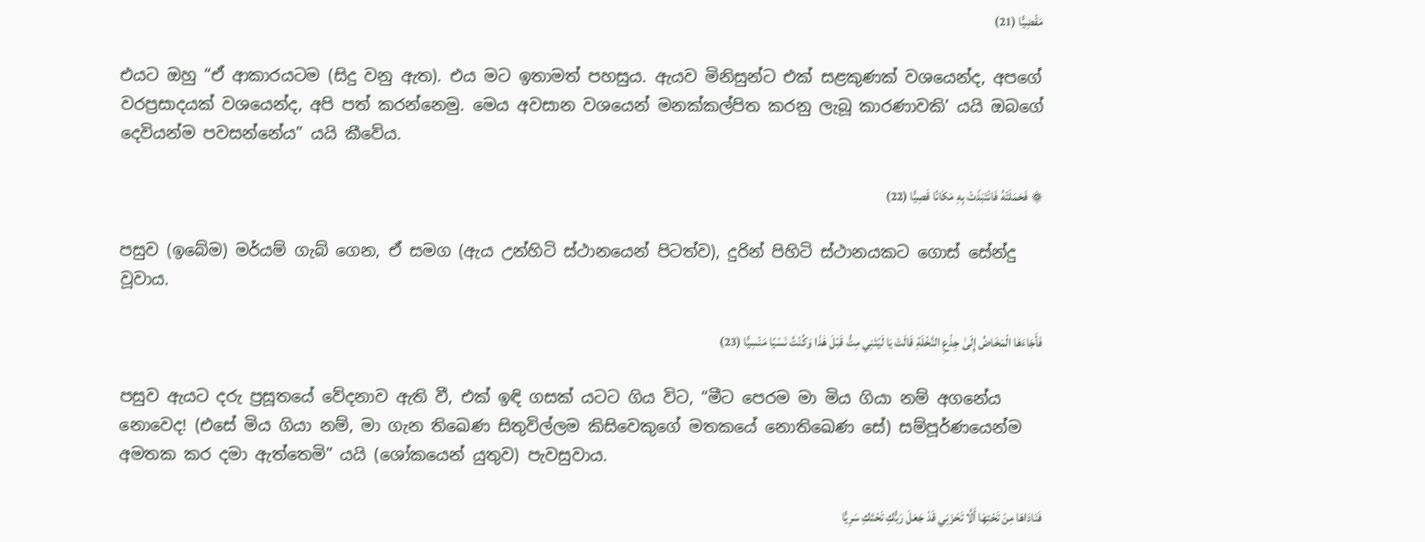مَقْضِيًّا (21)

එයට ඔහු “ඒ ආකාරයටම (සිදු වනු ඇත). එය මට ඉතාමත් පහසුය. ඇයව මිනිසුන්ට එක් සළකුණක් වශයෙන්ද, අපගේ වරප්‍රසාදයක් වශයෙන්ද, අපි පත් කරන්නෙමු. මෙය අවසාන වශයෙන් මනක්කල්පිත කරනු ලැබූ කාරණාවකි’ යයි ඔබගේ දෙවියන්ම පවසන්නේය” යයි කීවේය.

۞ فَحَمَلَتْهُ فَانْتَبَذَتْ بِهِ مَكَانًا قَصِيًّا (22)

පසුව (ඉබේම) මර්යම් ගැබ් ගෙන, ඒ සමග (ඇය උන්හිටි ස්ථානයෙන් පිටත්ව), දුරින් පිහිටි ස්ථානයකට ගොස් සේන්දු වූවාය.

فَأَجَاءَهَا الْمَخَاضُ إِلَىٰ جِذْعِ النَّخْلَةِ قَالَتْ يَا لَيْتَنِي مِتُّ قَبْلَ هَٰذَا وَكُنْتُ نَسْيًا مَنْسِيًّا (23)

පසුව ඇයට දරු ප්‍රසූතයේ වේදනාව ඇති වී, එක් ඉඳි ගසක් යටට ගිය විට, “මීට පෙරම මා මිය ගියා නම් අගනේය නොවෙද! (එසේ මිය ගියා නම්, මා ගැන තිඛෙණ සිතුවිල්ලම කිසිවෙකුගේ මතකයේ නොතිඛෙණ සේ) සම්පූර්ණයෙන්ම අමතක කර දමා ඇත්තෙමි” යයි (ශෝකයෙන් යුතුව) පැවසුවාය.

فَنَادَاهَا مِنْ تَحْتِهَا أَلَّا تَحْزَنِي قَدْ جَعَلَ رَبُّكِ تَحْتَكِ سَرِيًّا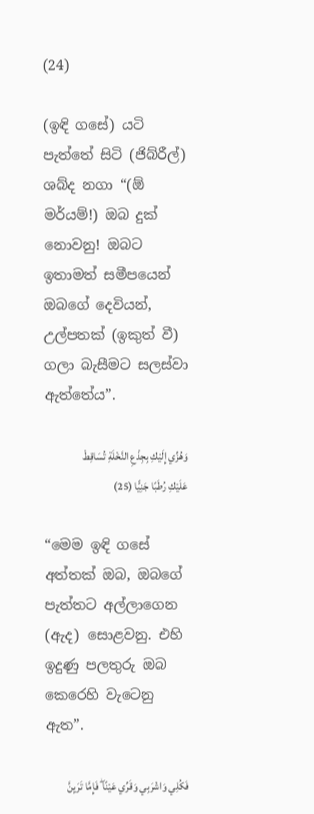(24)

(ඉඳි ගසේ) යටි පැත්තේ සිටි (ජිබ්රීල්) ශබ්ද නගා “(ඕ මර්යම්!) ඔබ දුක් නොවනු! ඔබට ඉතාමත් සමීපයෙන් ඔබගේ දෙවියන්, උල්පතක් (ඉකුත් වී) ගලා බැසීමට සලස්වා ඇත්තේය”.

وَهُزِّي إِلَيْكِ بِجِذْعِ النَّخْلَةِ تُسَاقِطْ عَلَيْكِ رُطَبًا جَنِيًّا (25)

“මෙම ඉඳි ගසේ අත්තක් ඔබ, ඔබගේ පැත්තට අල්ලාගෙන (ඇද) සොළවනු. එහි ඉදුණු පලතුරු ඔබ කෙරෙහි වැටෙනු ඇත”.

فَكُلِي وَاشْرَبِي وَقَرِّي عَيْنًا ۖ فَإِمَّا تَرَيِنَّ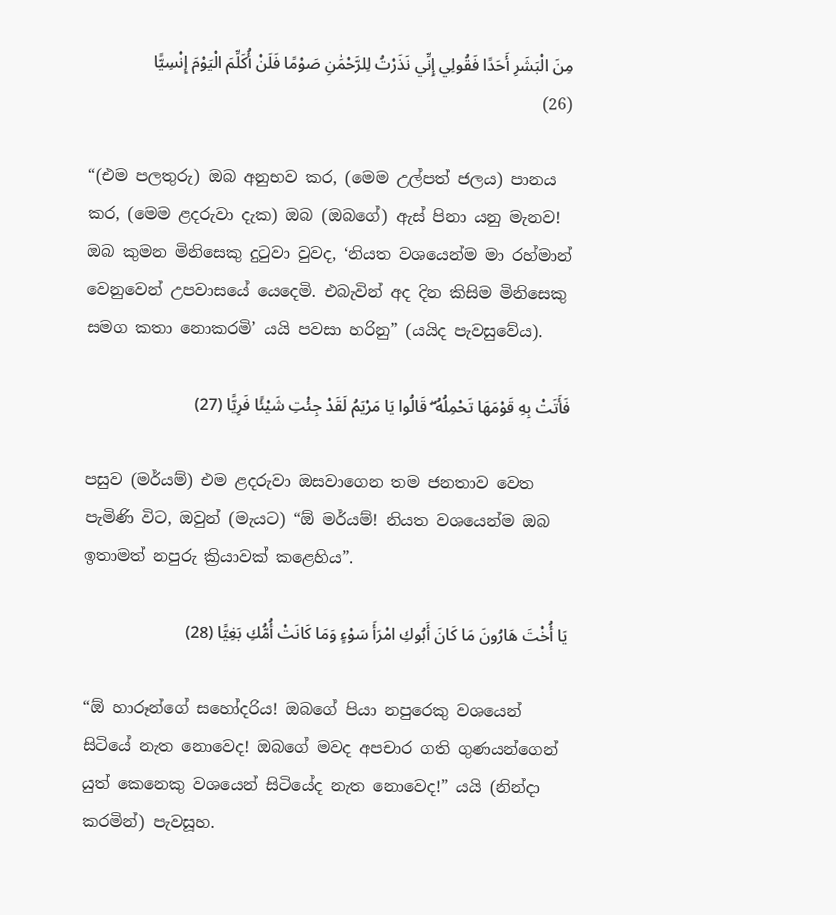مِنَ الْبَشَرِ أَحَدًا فَقُولِي إِنِّي نَذَرْتُ لِلرَّحْمَٰنِ صَوْمًا فَلَنْ أُكَلِّمَ الْيَوْمَ إِنْسِيًّا (26)

“(එම පලතුරු) ඔබ අනුභව කර, (මෙම උල්පත් ජලය) පානය කර, (මෙම ළදරුවා දැක) ඔබ (ඔබගේ) ඇස් පිනා යනු මැනව! ඔබ කුමන මිනිසෙකු දුටුවා වුවද, ‘නියත වශයෙන්ම මා රහ්මාන් වෙනුවෙන් උපවාසයේ යෙදෙමි. එබැවින් අද දින කිසිම මිනිසෙකු සමග කතා නොකරමි’ යයි පවසා හරිනු” (යයිද පැවසුවේය).

فَأَتَتْ بِهِ قَوْمَهَا تَحْمِلُهُ ۖ قَالُوا يَا مَرْيَمُ لَقَدْ جِئْتِ شَيْئًا فَرِيًّا (27)

පසුව (මර්යම්) එම ළදරුවා ඔසවාගෙන තම ජනතාව වෙත පැමිණි විට, ඔවුන් (මැයට) “ඕ මර්යම්! නියත වශයෙන්ම ඔබ ඉතාමත් නපුරු ක්‍රියාවක් කළෙහිය”.

يَا أُخْتَ هَارُونَ مَا كَانَ أَبُوكِ امْرَأَ سَوْءٍ وَمَا كَانَتْ أُمُّكِ بَغِيًّا (28)

“ඕ හාරූන්ගේ සහෝදරිය! ඔබගේ පියා නපුරෙකු වශයෙන් සිටියේ නැත නොවෙද! ඔබගේ මවද අපචාර ගති ගුණයන්ගෙන් යුත් කෙනෙකු වශයෙන් සිටියේද නැත නොවෙද!” යයි (නින්දා කරමින්) පැවසූහ.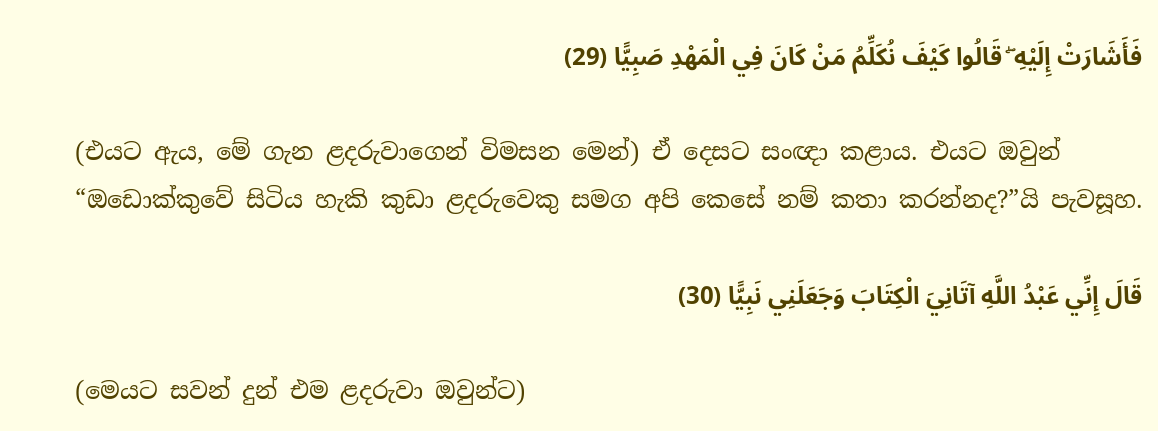فَأَشَارَتْ إِلَيْهِ ۖ قَالُوا كَيْفَ نُكَلِّمُ مَنْ كَانَ فِي الْمَهْدِ صَبِيًّا (29)

(එයට ඇය, මේ ගැන ළදරුවාගෙන් විමසන මෙන්) ඒ දෙසට සංඥා කළාය. එයට ඔවුන් “ඔඩොක්කුවේ සිටිය හැකි කුඩා ළදරුවෙකු සමග අපි කෙසේ නම් කතා කරන්නද?”යි පැවසූහ.

قَالَ إِنِّي عَبْدُ اللَّهِ آتَانِيَ الْكِتَابَ وَجَعَلَنِي نَبِيًّا (30)

(මෙයට සවන් දුන් එම ළදරුවා ඔවුන්ට)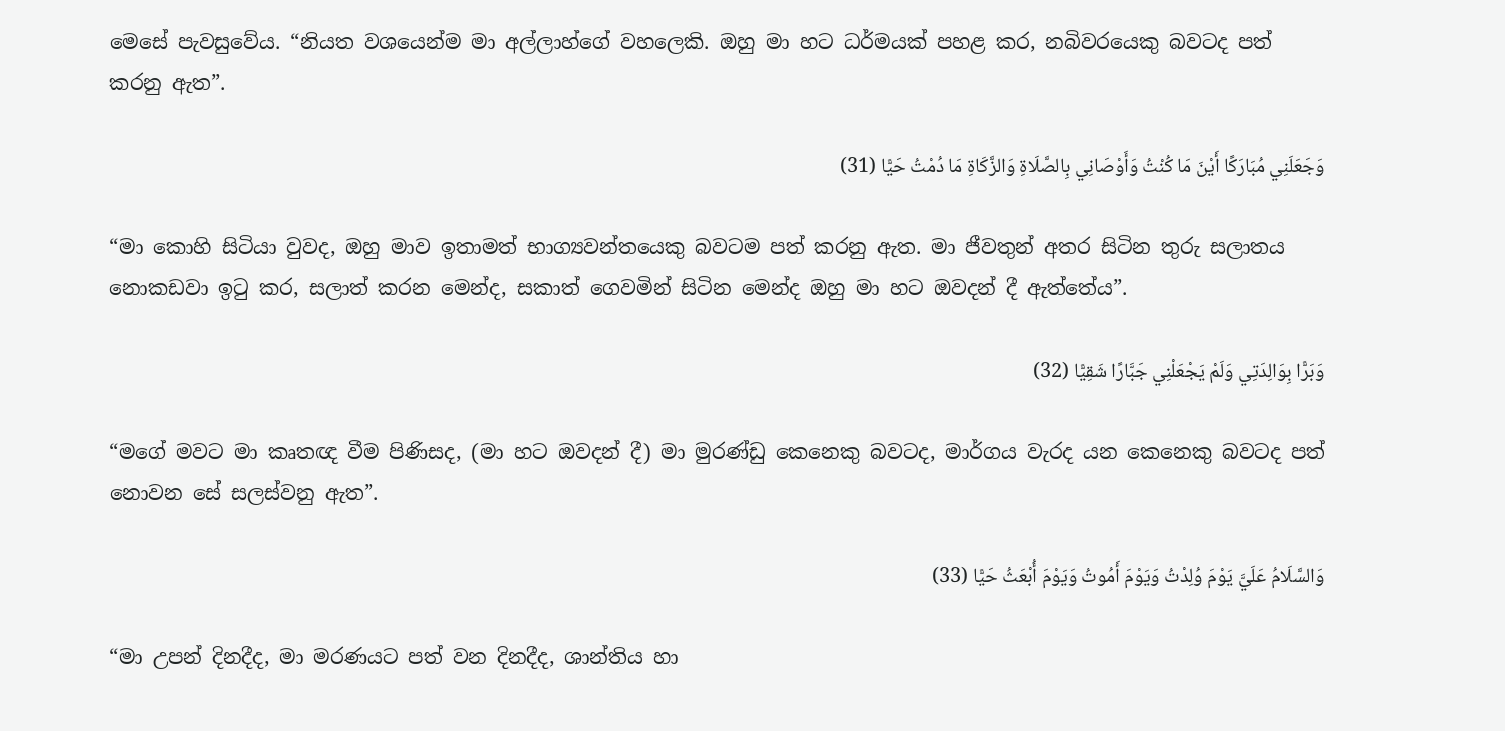මෙසේ පැවසුවේය. “නියත වශයෙන්ම මා අල්ලාහ්ගේ වහලෙකි. ඔහු මා හට ධර්මයක් පහළ කර, නබිවරයෙකු බවටද පත් කරනු ඇත”.

وَجَعَلَنِي مُبَارَكًا أَيْنَ مَا كُنْتُ وَأَوْصَانِي بِالصَّلَاةِ وَالزَّكَاةِ مَا دُمْتُ حَيًّا (31)

“මා කොහි සිටියා වුවද, ඔහු මාව ඉතාමත් භාග්‍යවන්තයෙකු බවටම පත් කරනු ඇත. මා ජීවතුන් අතර සිටින තුරු සලාතය නොකඩවා ඉටු කර, සලාත් කරන මෙන්ද, සකාත් ගෙවමින් සිටින මෙන්ද ඔහු මා හට ඔවදන් දී ඇත්තේය”.

وَبَرًّا بِوَالِدَتِي وَلَمْ يَجْعَلْنِي جَبَّارًا شَقِيًّا (32)

“මගේ මවට මා කෘතඥ වීම පිණිසද, (මා හට ඔවදන් දී) මා මුරණ්ඩු කෙනෙකු බවටද, මාර්ගය වැරද යන කෙනෙකු බවටද පත් නොවන සේ සලස්වනු ඇත”.

وَالسَّلَامُ عَلَيَّ يَوْمَ وُلِدْتُ وَيَوْمَ أَمُوتُ وَيَوْمَ أُبْعَثُ حَيًّا (33)

“මා උපන් දිනදීද, මා මරණයට පත් වන දිනදීද, ශාන්තිය හා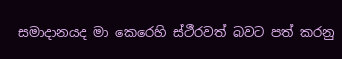සමාදානයද මා කෙරෙහි ස්ථීරවත් බවට පත් කරනු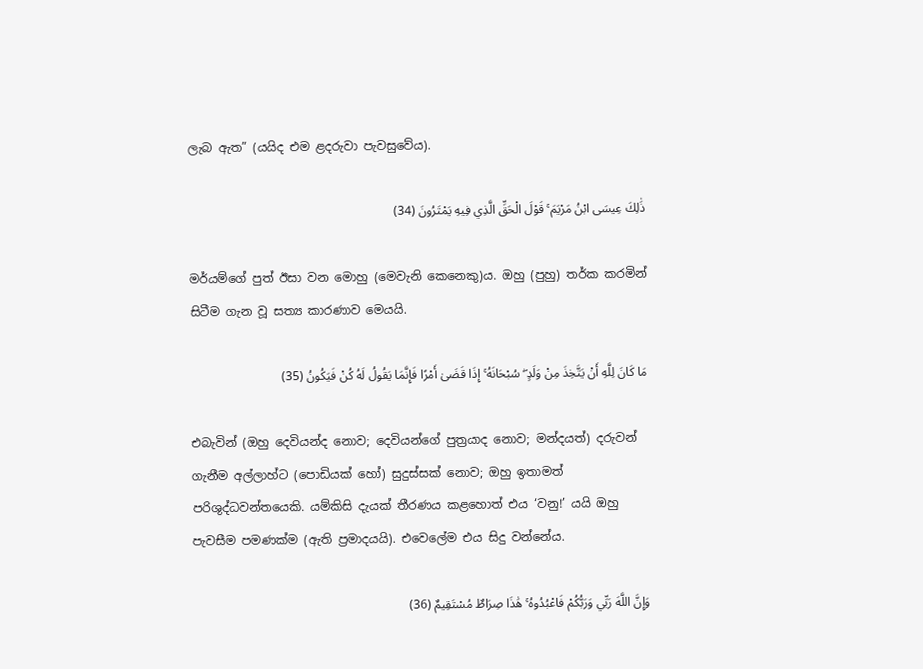ලැබ ඇත” (යයිද එම ළදරුවා පැවසුවේය).

ذَٰلِكَ عِيسَى ابْنُ مَرْيَمَ ۚ قَوْلَ الْحَقِّ الَّذِي فِيهِ يَمْتَرُونَ (34)

මර්යම්ගේ පුත් ඊසා වන මොහු (මෙවැනි කෙනෙකු)ය. ඔහු (පුහු) තර්ක කරමින් සිටීම ගැන වූ සත්‍ය කාරණාව මෙයයි.

مَا كَانَ لِلَّهِ أَنْ يَتَّخِذَ مِنْ وَلَدٍ ۖ سُبْحَانَهُ ۚ إِذَا قَضَىٰ أَمْرًا فَإِنَّمَا يَقُولُ لَهُ كُنْ فَيَكُونُ (35)

එබැවින් (ඔහු දෙවියන්ද නොව; දෙවියන්ගේ පුත්‍රයාද නොව; මන්දයත්) දරුවන් ගැනීම අල්ලාහ්ට (පොඩියක් හෝ) සුදුස්සක් නොව; ඔහු ඉතාමත් පරිශුද්ධවන්තයෙකි. යම්කිසි දැයක් තීරණය කළහොත් එය ‘වනු!’ යයි ඔහු පැවසීම පමණක්ම (ඇති ප්‍රමාදයයි). එවෙලේම එය සිදු වන්නේය.

وَإِنَّ اللَّهَ رَبِّي وَرَبُّكُمْ فَاعْبُدُوهُ ۚ هَٰذَا صِرَاطٌ مُسْتَقِيمٌ (36)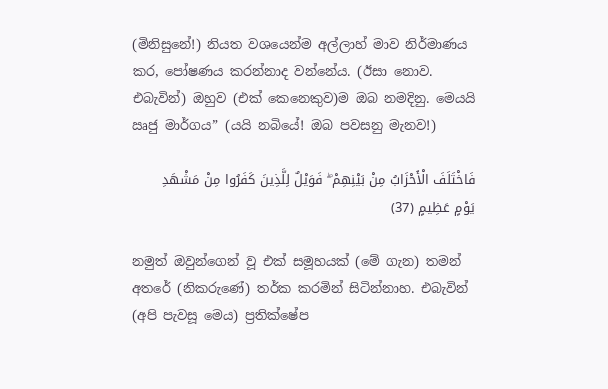(මිනිසුනේ!) නියත වශයෙන්ම අල්ලාහ් මාව නිර්මාණය කර, පෝෂණය කරන්නාද වන්නේය. (ඊසා නොව. එබැවින්) ඔහුව (එක් කෙනෙකුව)ම ඔබ නමදිනු. මෙයයි ඍජු මාර්ගය” (යයි නබියේ! ඔබ පවසනු මැනව!)

فَاخْتَلَفَ الْأَحْزَابُ مِنْ بَيْنِهِمْ ۖ فَوَيْلٌ لِلَّذِينَ كَفَرُوا مِنْ مَشْهَدِ يَوْمٍ عَظِيمٍ (37)

නමුත් ඔවුන්ගෙන් වූ එක් සමූහයක් (මේ ගැන) තමන් අතරේ (නිකරුණේ) තර්ක කරමින් සිටින්නාහ. එබැවින් (අපි පැවසූ මෙය) ප්‍රතික්ෂේප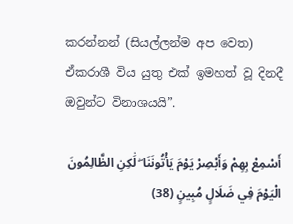කරන්නන් (සියල්ලන්ම අප වෙත) ඒකරාශී විය යුතු එක් ඉමහත් වූ දිනදී ඔවුන්ට විනාශයයි”.

أَسْمِعْ بِهِمْ وَأَبْصِرْ يَوْمَ يَأْتُونَنَا ۖ لَٰكِنِ الظَّالِمُونَ الْيَوْمَ فِي ضَلَالٍ مُبِينٍ (38)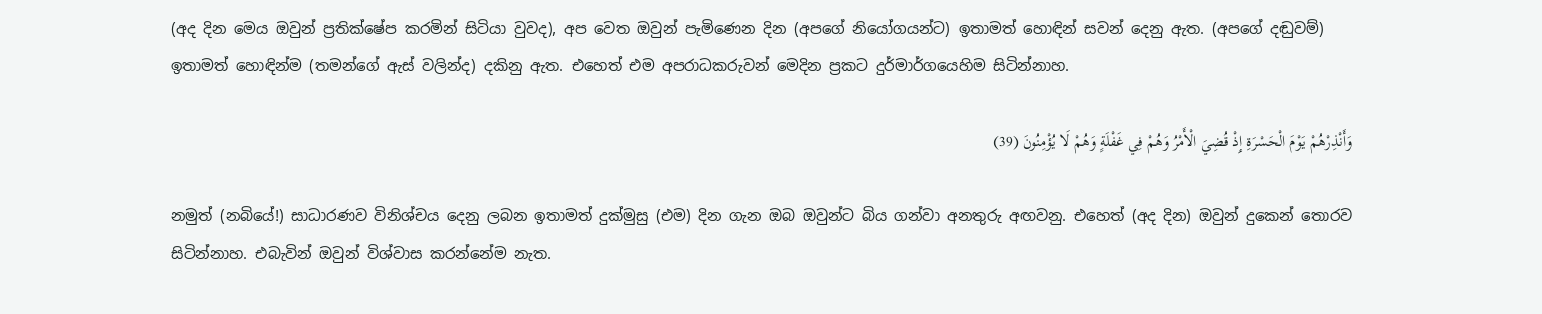(අද දින මෙය ඔවුන් ප්‍රතික්ෂේප කරමින් සිටියා වුවද), අප වෙත ඔවුන් පැමිණෙන දින (අපගේ නියෝගයන්ට) ඉතාමත් හොඳින් සවන් දෙනු ඇත. (අපගේ දඬුවම්) ඉතාමත් හොඳින්ම (තමන්ගේ ඇස් වලින්ද) දකිනු ඇත. එහෙත් එම අපරාධකරුවන් මෙදින ප්‍රකට දුර්මාර්ගයෙහිම සිටින්නාහ.

وَأَنْذِرْهُمْ يَوْمَ الْحَسْرَةِ إِذْ قُضِيَ الْأَمْرُ وَهُمْ فِي غَفْلَةٍ وَهُمْ لَا يُؤْمِنُونَ (39)

නමුත් (නබියේ!) සාධාරණව විනිශ්චය දෙනු ලබන ඉතාමත් දුක්මුසු (එම) දින ගැන ඔබ ඔවුන්ට බිය ගන්වා අනතුරු අඟවනු. එහෙත් (අද දින) ඔවුන් දුකෙන් තොරව සිටින්නාහ. එබැවින් ඔවුන් විශ්වාස කරන්නේම නැත.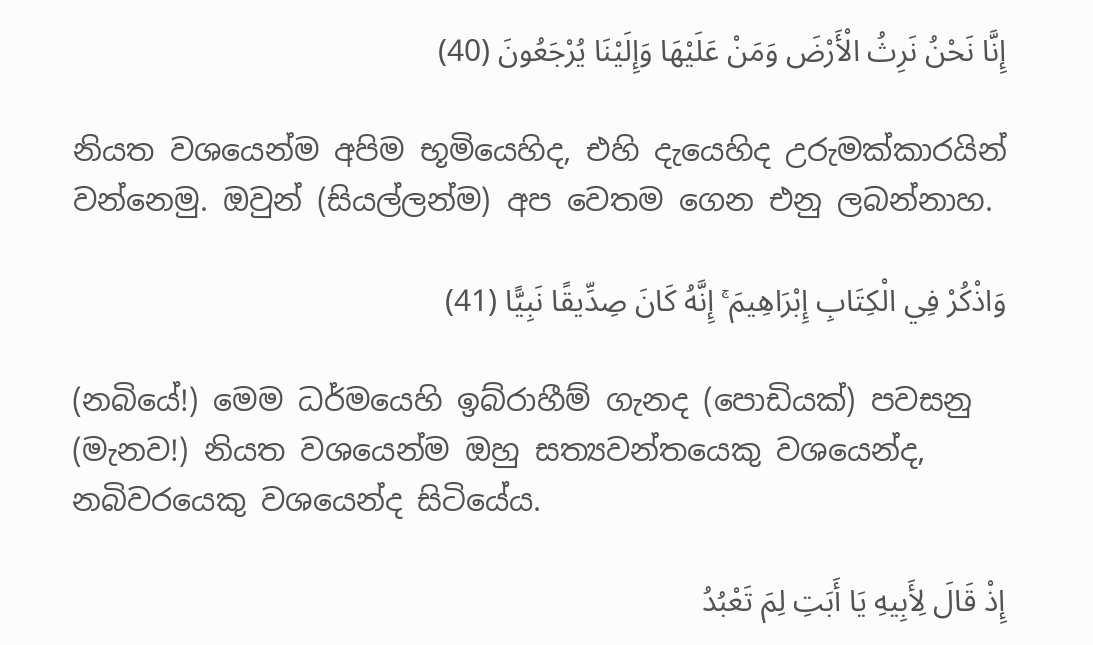إِنَّا نَحْنُ نَرِثُ الْأَرْضَ وَمَنْ عَلَيْهَا وَإِلَيْنَا يُرْجَعُونَ (40)

නියත වශයෙන්ම අපිම භූමියෙහිද, එහි දැයෙහිද උරුමක්කාරයින් වන්නෙමු. ඔවුන් (සියල්ලන්ම) අප වෙතම ගෙන එනු ලබන්නාහ.

وَاذْكُرْ فِي الْكِتَابِ إِبْرَاهِيمَ ۚ إِنَّهُ كَانَ صِدِّيقًا نَبِيًّا (41)

(නබියේ!) මෙම ධර්මයෙහි ඉබ්රාහීම් ගැනද (පොඩියක්) පවසනු (මැනව!) නියත වශයෙන්ම ඔහු සත්‍යවන්තයෙකු වශයෙන්ද, නබිවරයෙකු වශයෙන්ද සිටියේය.

إِذْ قَالَ لِأَبِيهِ يَا أَبَتِ لِمَ تَعْبُدُ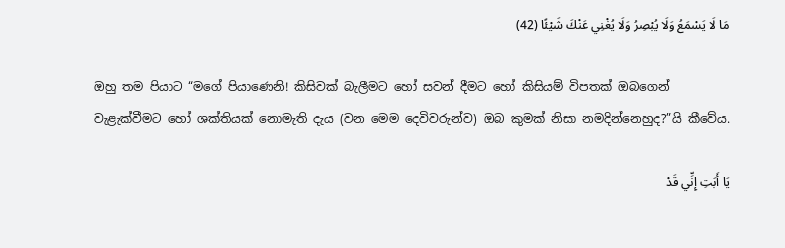مَا لَا يَسْمَعُ وَلَا يُبْصِرُ وَلَا يُغْنِي عَنْكَ شَيْئًا (42)

ඔහු තම පියාට “මගේ පියාණෙනි! කිසිවක් බැලීමට හෝ සවන් දීමට හෝ කිසියම් විපතක් ඔබගෙන් වැළැක්වීමට හෝ ශක්තියක් නොමැති දැය (වන මෙම දෙවිවරුන්ව) ඔබ කුමක් නිසා නමදින්නෙහුද?”යි කීවේය.

يَا أَبَتِ إِنِّي قَدْ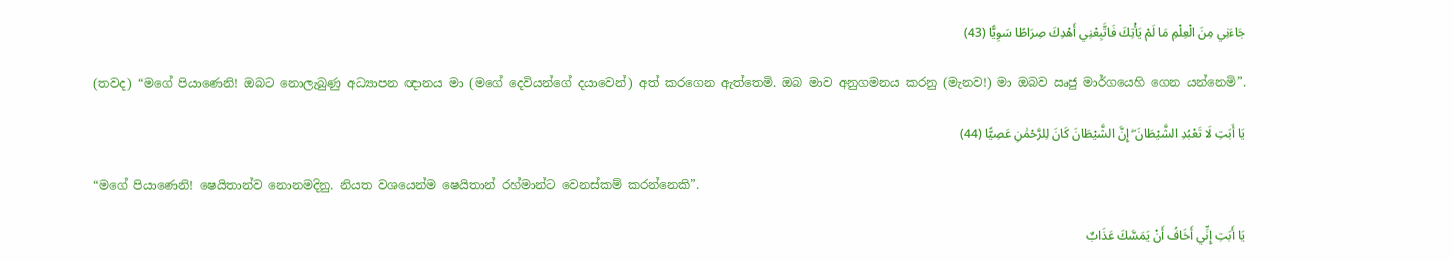جَاءَنِي مِنَ الْعِلْمِ مَا لَمْ يَأْتِكَ فَاتَّبِعْنِي أَهْدِكَ صِرَاطًا سَوِيًّا (43)

(තවද) “මගේ පියාණෙනි! ඔබට නොලැබුණු අධ්‍යාපන ඥානය මා (මගේ දෙවියන්ගේ දයාවෙන්) අත් කරගෙන ඇත්තෙමි. ඔබ මාව අනුගමනය කරනු (මැනව!) මා ඔබව ඍජු මාර්ගයෙහි ගෙන යන්නෙමි”.

يَا أَبَتِ لَا تَعْبُدِ الشَّيْطَانَ ۖ إِنَّ الشَّيْطَانَ كَانَ لِلرَّحْمَٰنِ عَصِيًّا (44)

“මගේ පියාණෙනි! ෂෙයිතාන්ව නොනමදිනු. නියත වශයෙන්ම ෂෙයිතාන් රහ්මාන්ට වෙනස්කම් කරන්නෙකි”.

يَا أَبَتِ إِنِّي أَخَافُ أَنْ يَمَسَّكَ عَذَابٌ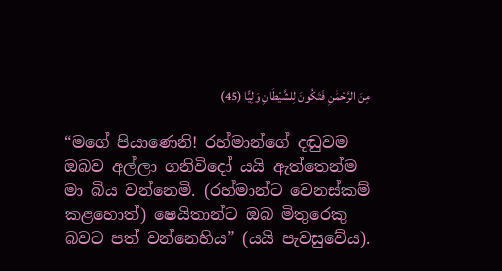مِنَ الرَّحْمَٰنِ فَتَكُونَ لِلشَّيْطَانِ وَلِيًّا (45)

“මගේ පියාණෙනි! රහ්මාන්ගේ දඬුවම ඔබව අල්ලා ගනිවිදෝ යයි ඇත්තෙන්ම මා බිය වන්නෙමි. (රහ්මාන්ට වෙනස්කම් කළහොත්) ෂෙයිතාන්ට ඔබ මිතුරෙකු බවට පත් වන්නෙහිය” (යයි පැවසුවේය).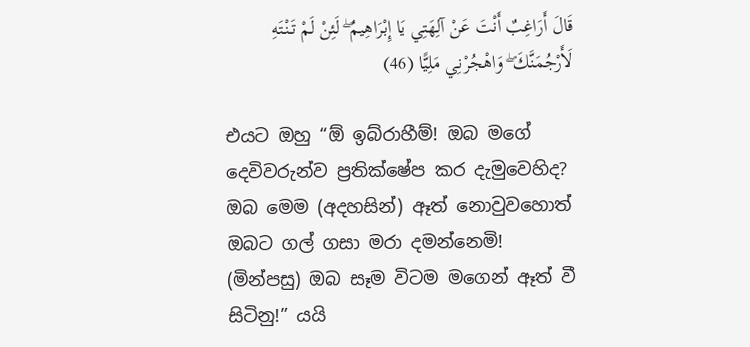قَالَ أَرَاغِبٌ أَنْتَ عَنْ آلِهَتِي يَا إِبْرَاهِيمُ ۖ لَئِنْ لَمْ تَنْتَهِ لَأَرْجُمَنَّكَ ۖ وَاهْجُرْنِي مَلِيًّا (46)

එයට ඔහු “ඕ ඉබ්රාහීම්! ඔබ මගේ දෙවිවරුන්ව ප්‍රතික්ෂේප කර දැමුවෙහිද? ඔබ මෙම (අදහසින්) ඈත් නොවුවහොත් ඔබට ගල් ගසා මරා දමන්නෙමි! (මින්පසු) ඔබ සෑම විටම මගෙන් ඈත් වී සිටිනු!” යයි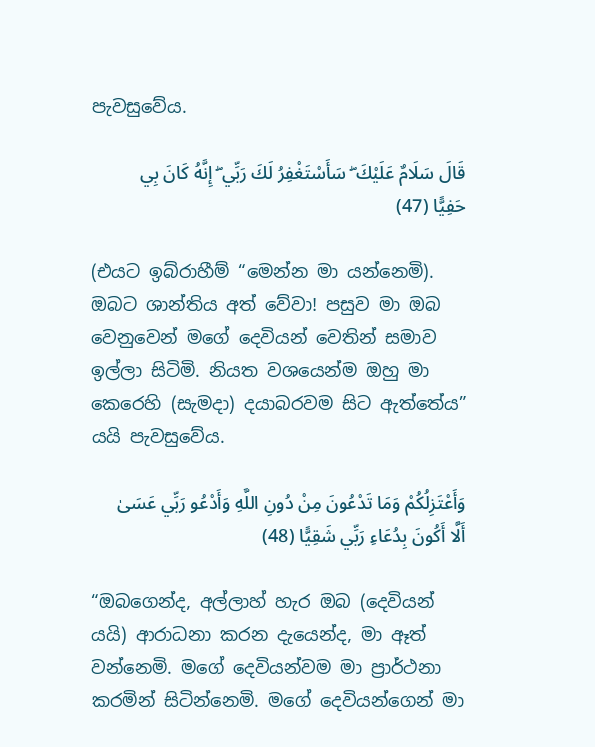පැවසුවේය.

قَالَ سَلَامٌ عَلَيْكَ ۖ سَأَسْتَغْفِرُ لَكَ رَبِّي ۖ إِنَّهُ كَانَ بِي حَفِيًّا (47)

(එයට ඉබ්රාහීම් “මෙන්න මා යන්නෙමි). ඔබට ශාන්තිය අත් වේවා! පසුව මා ඔබ වෙනුවෙන් මගේ දෙවියන් වෙතින් සමාව ඉල්ලා සිටිමි. නියත වශයෙන්ම ඔහු මා කෙරෙහි (සැමදා) දයාබරවම සිට ඇත්තේය” යයි පැවසුවේය.

وَأَعْتَزِلُكُمْ وَمَا تَدْعُونَ مِنْ دُونِ اللَّهِ وَأَدْعُو رَبِّي عَسَىٰ أَلَّا أَكُونَ بِدُعَاءِ رَبِّي شَقِيًّا (48)

“ඔබගෙන්ද, අල්ලාහ් හැර ඔබ (දෙවියන් යයි) ආරාධනා කරන දැයෙන්ද, මා ඈත් වන්නෙමි. මගේ දෙවියන්වම මා ප්‍රාර්ථනා කරමින් සිටින්නෙමි. මගේ දෙවියන්ගෙන් මා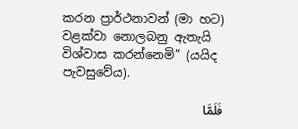කරන ප්‍රාර්ථනාවන් (මා හට) වළක්වා නොලබනු ඇතැයි විශ්වාස කරන්නෙමි” (යයිද පැවසුවේය).

فَلَمَّا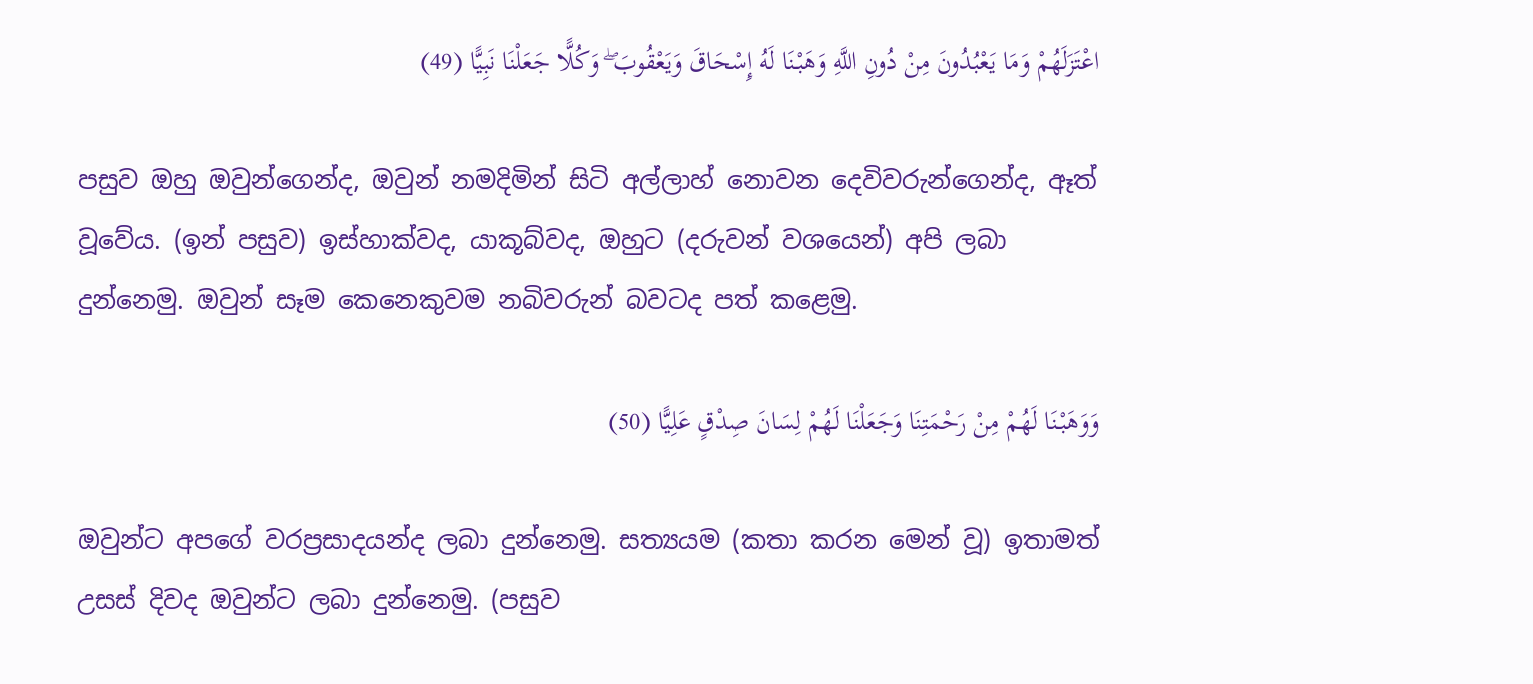اعْتَزَلَهُمْ وَمَا يَعْبُدُونَ مِنْ دُونِ اللَّهِ وَهَبْنَا لَهُ إِسْحَاقَ وَيَعْقُوبَ ۖ وَكُلًّا جَعَلْنَا نَبِيًّا (49)

පසුව ඔහු ඔවුන්ගෙන්ද, ඔවුන් නමදිමින් සිටි අල්ලාහ් නොවන දෙවිවරුන්ගෙන්ද, ඈත් වූවේය. (ඉන් පසුව) ඉස්හාක්වද, යාකූබ්වද, ඔහුට (දරුවන් වශයෙන්) අපි ලබා දුන්නෙමු. ඔවුන් සෑම කෙනෙකුවම නබිවරුන් බවටද පත් කළෙමු.

وَوَهَبْنَا لَهُمْ مِنْ رَحْمَتِنَا وَجَعَلْنَا لَهُمْ لِسَانَ صِدْقٍ عَلِيًّا (50)

ඔවුන්ට අපගේ වරප්‍රසාදයන්ද ලබා දුන්නෙමු. සත්‍යයම (කතා කරන මෙන් වූ) ඉතාමත් උසස් දිවද ඔවුන්ට ලබා දුන්නෙමු. (පසුව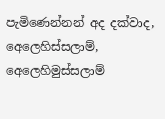පැමිණෙන්නන් අද දක්වාද, අෙලෙහිස්සලාම්, අෙලෙහිමුස්සලාම්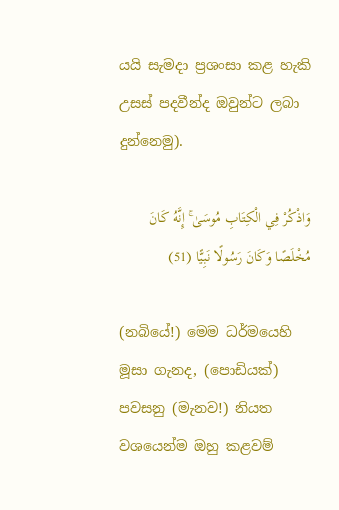යයි සැමදා ප්‍රශංසා කළ හැකි උසස් පදවීන්ද ඔවුන්ට ලබා දුන්නෙමු).

وَاذْكُرْ فِي الْكِتَابِ مُوسَىٰ ۚ إِنَّهُ كَانَ مُخْلَصًا وَكَانَ رَسُولًا نَبِيًّا (51)

(නබියේ!) මෙම ධර්මයෙහි මූසා ගැනද, (පොඩියක්) පවසනු (මැනව!) නියත වශයෙන්ම ඔහු කළවම්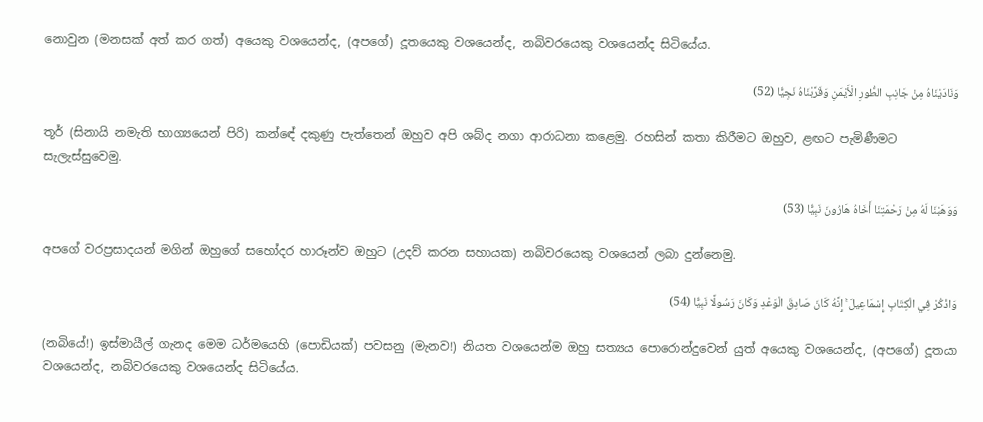නොවුන (මනසක් අත් කර ගත්) අයෙකු වශයෙන්ද, (අපගේ) දූතයෙකු වශයෙන්ද, නබිවරයෙකු වශයෙන්ද සිටියේය.

وَنَادَيْنَاهُ مِنْ جَانِبِ الطُّورِ الْأَيْمَنِ وَقَرَّبْنَاهُ نَجِيًّا (52)

තූර් (සිනායි නමැති භාග්‍යයෙන් පිරි) කන්ඳේ දකුණු පැත්තෙන් ඔහුව අපි ශබ්ද නගා ආරාධනා කළෙමු. රහසින් කතා කිරීමට ඔහුව, ළඟට පැමිණීමට සැලැස්සුවෙමු.

وَوَهَبْنَا لَهُ مِنْ رَحْمَتِنَا أَخَاهُ هَارُونَ نَبِيًّا (53)

අපගේ වරප්‍රසාදයන් මගින් ඔහුගේ සහෝදර හාරූන්ව ඔහුට (උදව් කරන සහායක) නබිවරයෙකු වශයෙන් ලබා දුන්නෙමු.

وَاذْكُرْ فِي الْكِتَابِ إِسْمَاعِيلَ ۚ إِنَّهُ كَانَ صَادِقَ الْوَعْدِ وَكَانَ رَسُولًا نَبِيًّا (54)

(නබියේ!) ඉස්මායීල් ගැනද මෙම ධර්මයෙහි (පොඩියක්) පවසනු (මැනව!) නියත වශයෙන්ම ඔහු සත්‍යය පොරොන්දුවෙන් යුත් අයෙකු වශයෙන්ද, (අපගේ) දූතයා වශයෙන්ද, නබිවරයෙකු වශයෙන්ද සිටියේය.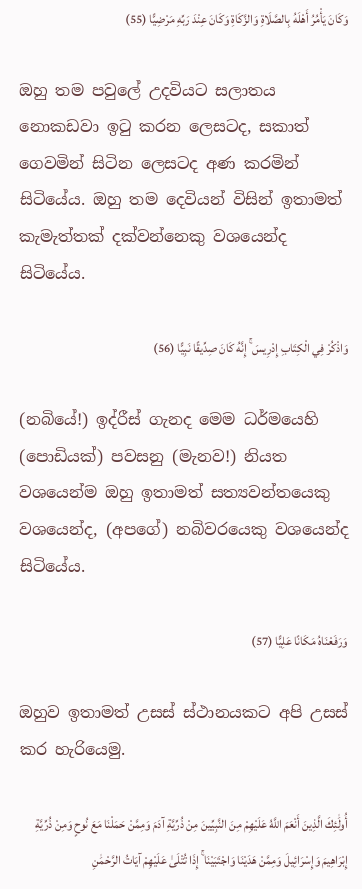وَكَانَ يَأْمُرُ أَهْلَهُ بِالصَّلَاةِ وَالزَّكَاةِ وَكَانَ عِنْدَ رَبِّهِ مَرْضِيًّا (55)

ඔහු තම පවුලේ උදවියට සලාතය නොකඩවා ඉටු කරන ලෙසටද, සකාත් ගෙවමින් සිටින ලෙසටද අණ කරමින් සිටියේය. ඔහු තම දෙවියන් විසින් ඉතාමත් කැමැත්තක් දක්වන්නෙකු වශයෙන්ද සිටියේය.

وَاذْكُرْ فِي الْكِتَابِ إِدْرِيسَ ۚ إِنَّهُ كَانَ صِدِّيقًا نَبِيًّا (56)

(නබියේ!) ඉද්රීස් ගැනද මෙම ධර්මයෙහි (පොඩියක්) පවසනු (මැනව!) නියත වශයෙන්ම ඔහු ඉතාමත් සත්‍යවන්තයෙකු වශයෙන්ද, (අපගේ) නබිවරයෙකු වශයෙන්ද සිටියේය.

وَرَفَعْنَاهُ مَكَانًا عَلِيًّا (57)

ඔහුව ඉතාමත් උසස් ස්ථානයකට අපි උසස් කර හැරියෙමු.

أُولَٰئِكَ الَّذِينَ أَنْعَمَ اللَّهُ عَلَيْهِمْ مِنَ النَّبِيِّينَ مِنْ ذُرِّيَّةِ آدَمَ وَمِمَّنْ حَمَلْنَا مَعَ نُوحٍ وَمِنْ ذُرِّيَّةِ إِبْرَاهِيمَ وَإِسْرَائِيلَ وَمِمَّنْ هَدَيْنَا وَاجْتَبَيْنَا ۚ إِذَا تُتْلَىٰ عَلَيْهِمْ آيَاتُ الرَّحْمَٰنِ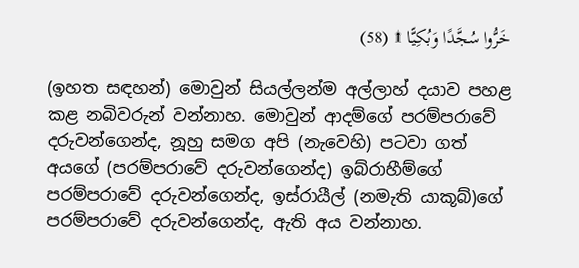خَرُّوا سُجَّدًا وَبُكِيًّا ۩ (58)

(ඉහත සඳහන්) මොවුන් සියල්ලන්ම අල්ලාහ් දයාව පහළ කළ නබිවරුන් වන්නාහ. මොවුන් ආදම්ගේ පරම්පරාවේ දරුවන්ගෙන්ද, නූහු සමග අපි (නැවෙහි) පටවා ගත් අයගේ (පරම්පරාවේ දරුවන්ගෙන්ද) ඉබ්රාහීම්ගේ පරම්පරාවේ දරුවන්ගෙන්ද, ඉස්රායීල් (නමැති යාකූබ්)ගේ පරම්පරාවේ දරුවන්ගෙන්ද, ඇති අය වන්නාහ.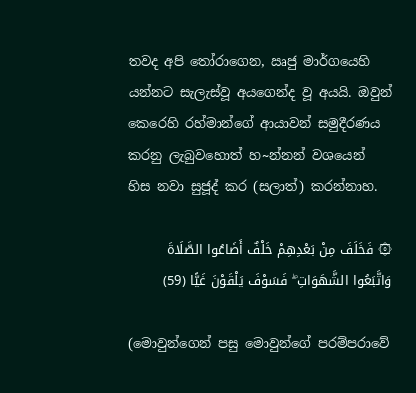තවද අපි තෝරාගෙන, ඍජු මාර්ගයෙහි යන්නට සැලැස්වූ අයගෙන්ද වූ අයයි. ඔවුන් කෙරෙහි රහ්මාන්ගේ ආයාවන් සමුදීරණය කරනු ලැබුවහොත් හ~න්නන් වශයෙන් හිස නවා සුජූද් කර (සලාත්) කරන්නාහ.

۞ فَخَلَفَ مِنْ بَعْدِهِمْ خَلْفٌ أَضَاعُوا الصَّلَاةَ وَاتَّبَعُوا الشَّهَوَاتِ ۖ فَسَوْفَ يَلْقَوْنَ غَيًّا (59)

(මොවුන්ගෙන් පසු මොවුන්ගේ පරම්පරාවේ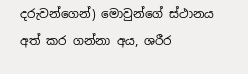දරුවන්ගෙන්) මොවුන්ගේ ස්ථානය අත් කර ගන්නා අය, ශරීර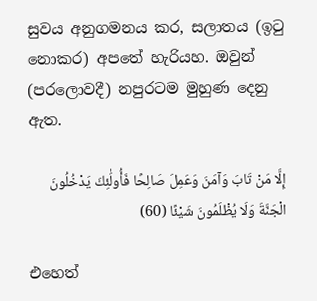සුවය අනුගමනය කර, සලාතය (ඉටු නොකර) අපතේ හැරියහ. ඔවුන් (පරලොවදී) නපුරටම මුහුණ දෙනු ඇත.

إِلَّا مَنْ تَابَ وَآمَنَ وَعَمِلَ صَالِحًا فَأُولَٰئِكَ يَدْخُلُونَ الْجَنَّةَ وَلَا يُظْلَمُونَ شَيْئًا (60)

එහෙත්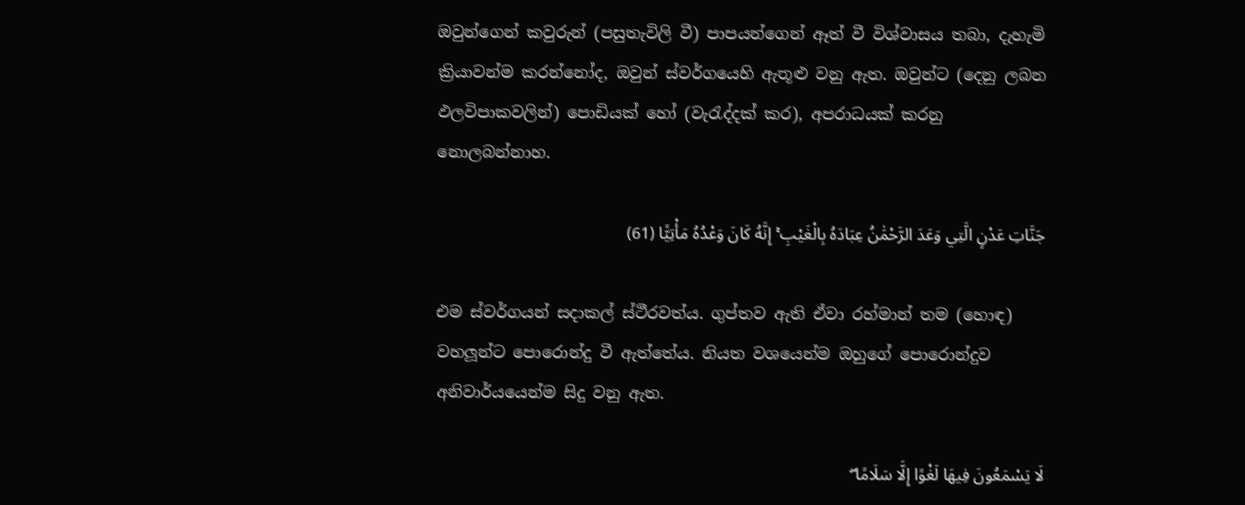ඔවුන්ගෙන් කවුරුන් (පසුතැවිලි වී) පාපයන්ගෙන් ඈත් වී විශ්වාසය තබා, දැහැමි ක්‍රියාවන්ම කරන්නෝද, ඔවුන් ස්වර්ගයෙහි ඇතූළු වනු ඇත. ඔවුන්ට (දෙනු ලබන ඵලවිපාකවලින්) පොඩියක් හෝ (වැරැද්දක් කර), අපරාධයක් කරනු නොලබන්නාහ.

جَنَّاتِ عَدْنٍ الَّتِي وَعَدَ الرَّحْمَٰنُ عِبَادَهُ بِالْغَيْبِ ۚ إِنَّهُ كَانَ وَعْدُهُ مَأْتِيًّا (61)

එම ස්වර්ගයන් සදාකල් ස්ථීරවත්ය. ගුප්තව ඇති ඒවා රහ්මාන් තම (හොඳ) වහලූන්ට පොරොන්දු වී ඇත්තේය. නියත වශයෙන්ම ඔහුගේ පොරොන්දුව අනිවාර්යයෙන්ම සිදු වනු ඇත.

لَا يَسْمَعُونَ فِيهَا لَغْوًا إِلَّا سَلَامًا ۖ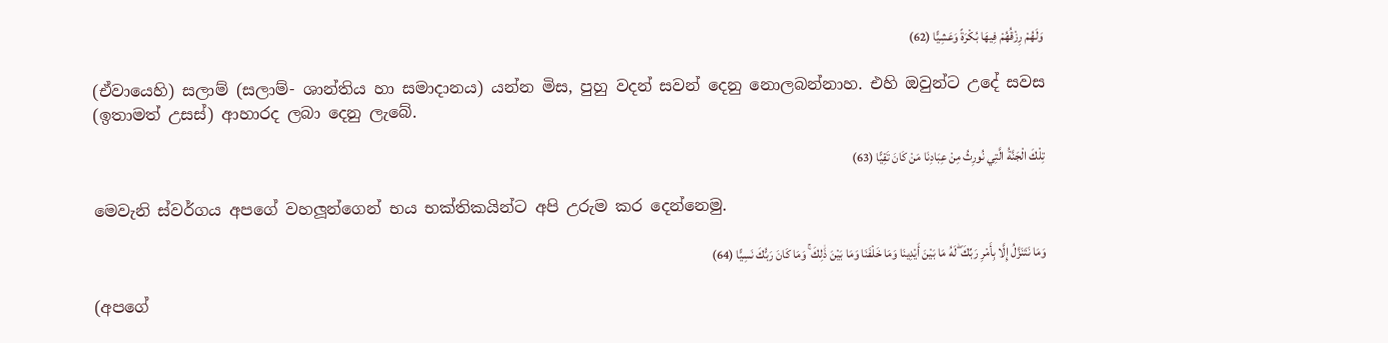وَلَهُمْ رِزْقُهُمْ فِيهَا بُكْرَةً وَعَشِيًّا (62)

(ඒවායෙහි) සලාම් (සලාම්- ශාන්තිය හා සමාදානය) යන්න මිස, පුහු වදන් සවන් දෙනු නොලබන්නාහ. එහි ඔවුන්ට උදේ සවස (ඉතාමත් උසස්) ආහාරද ලබා දෙනු ලැබේ.

تِلْكَ الْجَنَّةُ الَّتِي نُورِثُ مِنْ عِبَادِنَا مَنْ كَانَ تَقِيًّا (63)

මෙවැනි ස්වර්ගය අපගේ වහලූන්ගෙන් භය භක්තිකයින්ට අපි උරුම කර දෙන්නෙමු.

وَمَا نَتَنَزَّلُ إِلَّا بِأَمْرِ رَبِّكَ ۖ لَهُ مَا بَيْنَ أَيْدِينَا وَمَا خَلْفَنَا وَمَا بَيْنَ ذَٰلِكَ ۚ وَمَا كَانَ رَبُّكَ نَسِيًّا (64)

(අපගේ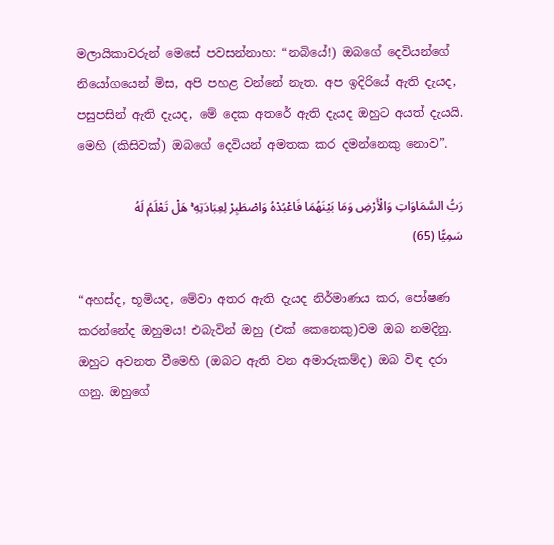මලායිකාවරුන් මෙසේ පවසන්නාහ: “නබියේ!) ඔබගේ දෙවියන්ගේ නියෝගයෙන් මිස, අපි පහළ වන්නේ නැත. අප ඉදිරියේ ඇති දැයද, පසුපසින් ඇති දැයද, මේ දෙක අතරේ ඇති දැයද ඔහුට අයත් දැයයි. මෙහි (කිසිවක්) ඔබගේ දෙවියන් අමතක කර දමන්නෙකු නොව”.

رَبُّ السَّمَاوَاتِ وَالْأَرْضِ وَمَا بَيْنَهُمَا فَاعْبُدْهُ وَاصْطَبِرْ لِعِبَادَتِهِ ۚ هَلْ تَعْلَمُ لَهُ سَمِيًّا (65)

“අහස්ද, භූමියද, මේවා අතර ඇති දැයද නිර්මාණය කර, පෝෂණ කරන්නේද ඔහුමය! එබැවින් ඔහු (එක් කෙනෙකු)වම ඔබ නමදිනු. ඔහුට අවනත වීමෙහි (ඔබට ඇති වන අමාරුකම්ද) ඔබ විඳ දරා ගනු. ඔහුගේ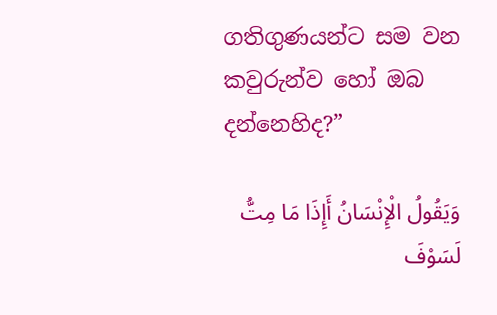ගතිගුණයන්ට සම වන කවුරුන්ව හෝ ඔබ දන්නෙහිද?”

وَيَقُولُ الْإِنْسَانُ أَإِذَا مَا مِتُّ لَسَوْفَ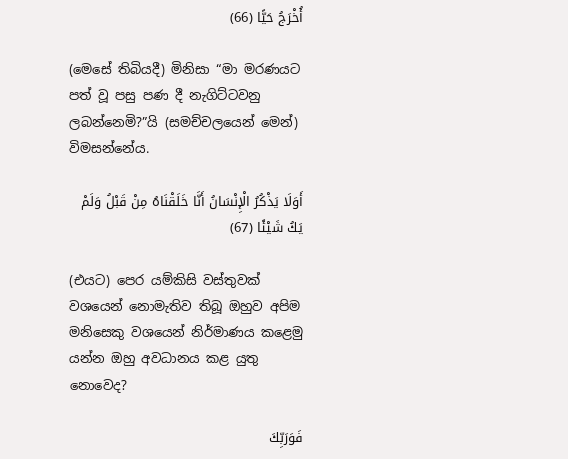أُخْرَجُ حَيًّا (66)

(මෙසේ තිබියදී) මිනිසා “මා මරණයට පත් වූ පසු පණ දී නැගිට්ටවනු ලබන්නෙමි?”යි (සමච්චලයෙන් මෙන්) විමසන්නේය.

أَوَلَا يَذْكُرُ الْإِنْسَانُ أَنَّا خَلَقْنَاهُ مِنْ قَبْلُ وَلَمْ يَكُ شَيْئًا (67)

(එයට) පෙර යම්කිසි වස්තුවක් වශයෙන් නොමැතිව තිබූ ඔහුව අපිම මනිසෙකු වශයෙන් නිර්මාණය කළෙමු යන්න ඔහු අවධානය කළ යුතු නොවෙද?

فَوَرَبِّكَ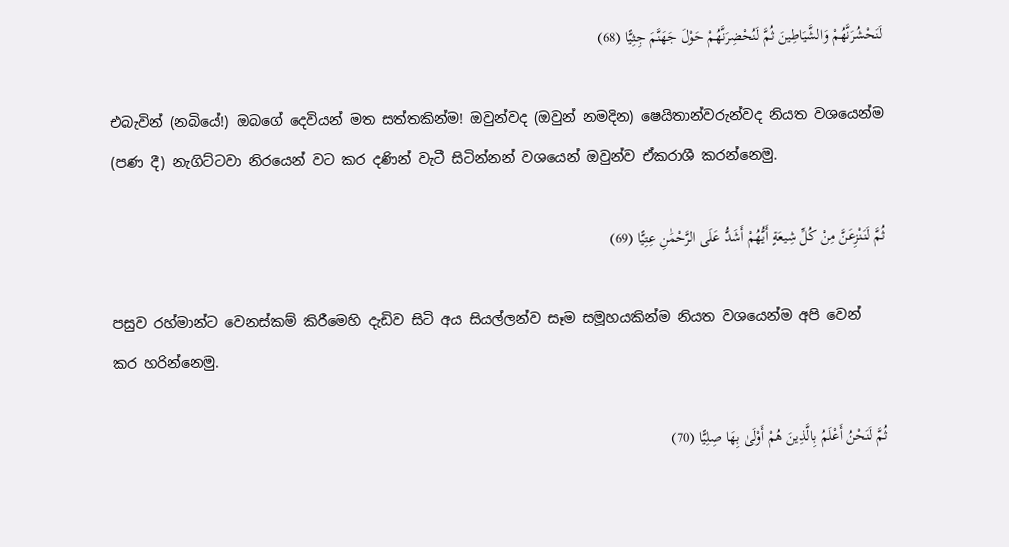لَنَحْشُرَنَّهُمْ وَالشَّيَاطِينَ ثُمَّ لَنُحْضِرَنَّهُمْ حَوْلَ جَهَنَّمَ جِثِيًّا (68)

එබැවින් (නබියේ!) ඔබගේ දෙවියන් මත සත්තකින්ම! ඔවුන්වද (ඔවුන් නමදින) ෂෙයිතාන්වරුන්වද නියත වශයෙන්ම (පණ දී) නැගිට්ටවා නිරයෙන් වට කර දණින් වැටී සිටින්නන් වශයෙන් ඔවුන්ව ඒකරාශී කරන්නෙමු.

ثُمَّ لَنَنْزِعَنَّ مِنْ كُلِّ شِيعَةٍ أَيُّهُمْ أَشَدُّ عَلَى الرَّحْمَٰنِ عِتِيًّا (69)

පසුව රහ්මාන්ට වෙනස්කම් කිරීමෙහි දැඩිව සිටි අය සියල්ලන්ව සෑම සමූහයකින්ම නියත වශයෙන්ම අපි වෙන් කර හරින්නෙමු.

ثُمَّ لَنَحْنُ أَعْلَمُ بِالَّذِينَ هُمْ أَوْلَىٰ بِهَا صِلِيًّا (70)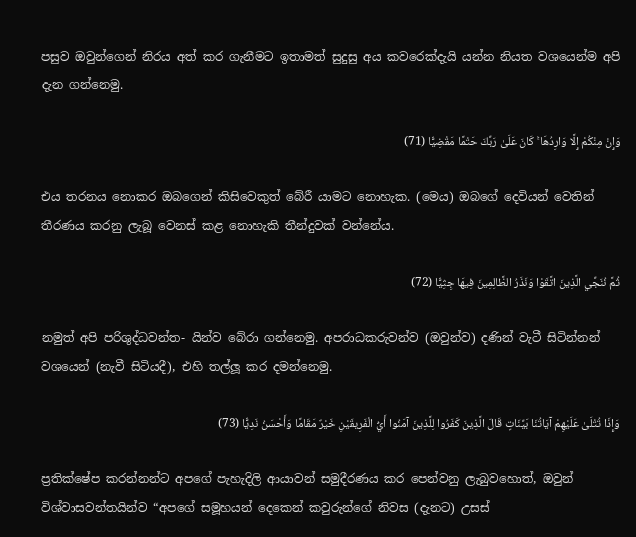පසුව ඔවුන්ගෙන් නිරය අත් කර ගැනීමට ඉතාමත් සුදුසු අය කවරෙක්දැයි යන්න නියත වශයෙන්ම අපි දැන ගන්නෙමු.

وَإِنْ مِنْكُمْ إِلَّا وَارِدُهَا ۚ كَانَ عَلَىٰ رَبِّكَ حَتْمًا مَقْضِيًّا (71)

එය තරනය නොකර ඔබගෙන් කිසිවෙකුත් බේරී යාමට නොහැක. (මෙය) ඔබගේ දෙවියන් වෙතින් තීරණය කරනු ලැබූ වෙනස් කළ නොහැකි තීන්දුවක් වන්නේය.

ثُمَّ نُنَجِّي الَّذِينَ اتَّقَوْا وَنَذَرُ الظَّالِمِينَ فِيهَا جِثِيًّا (72)

නමුත් අපි පරිශුද්ධවන්ත- යින්ව බේරා ගන්නෙමු. අපරාධකරුවන්ව (ඔවුන්ව) දණින් වැටී සිටින්නන් වශයෙන් (නැවී සිටියදී), එහි තල්ලූ කර දමන්නෙමු.

وَإِذَا تُتْلَىٰ عَلَيْهِمْ آيَاتُنَا بَيِّنَاتٍ قَالَ الَّذِينَ كَفَرُوا لِلَّذِينَ آمَنُوا أَيُّ الْفَرِيقَيْنِ خَيْرٌ مَقَامًا وَأَحْسَنُ نَدِيًّا (73)

ප්‍රතික්ෂේප කරන්නන්ට අපගේ පැහැදිලි ආයාවන් සමුදීරණය කර පෙන්වනු ලැබුවහොත්, ඔවුන් විශ්වාසවන්තයින්ව “අපගේ සමූහයන් දෙකෙන් කවුරුන්ගේ නිවස (දැනට) උසස්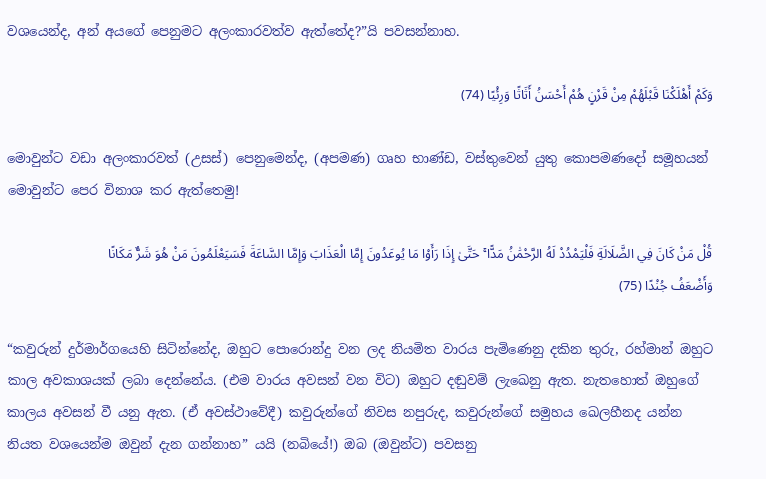වශයෙන්ද, අන් අයගේ පෙනුමට අලංකාරවත්ව ඇත්තේද?”යි පවසන්නාහ.

وَكَمْ أَهْلَكْنَا قَبْلَهُمْ مِنْ قَرْنٍ هُمْ أَحْسَنُ أَثَاثًا وَرِئْيًا (74)

මොවුන්ට වඩා අලංකාරවත් (උසස්) පෙනුමෙන්ද, (අපමණ) ගෘහ භාණ්ඩ, වස්තුවෙන් යුතු කොපමණදෝ සමූහයන් මොවුන්ට පෙර විනාශ කර ඇත්තෙමු!

قُلْ مَنْ كَانَ فِي الضَّلَالَةِ فَلْيَمْدُدْ لَهُ الرَّحْمَٰنُ مَدًّا ۚ حَتَّىٰ إِذَا رَأَوْا مَا يُوعَدُونَ إِمَّا الْعَذَابَ وَإِمَّا السَّاعَةَ فَسَيَعْلَمُونَ مَنْ هُوَ شَرٌّ مَكَانًا وَأَضْعَفُ جُنْدًا (75)

“කවුරුන් දුර්මාර්ගයෙහි සිටින්නේද, ඔහුට පොරොන්දු වන ලද නියමිත වාරය පැමිණෙනු දකින තුරු, රහ්මාන් ඔහුට කාල අවකාශයක් ලබා දෙන්නේය. (එම වාරය අවසන් වන විට) ඔහුට දඬුවම් ලැඛෙනු ඇත. නැතහොත් ඔහුගේ කාලය අවසන් වී යනු ඇත. (ඒ අවස්ථාවේදී) කවුරුන්ගේ නිවස නපුරුද, කවුරුන්ගේ සමුහය ඛෙලහීනද යන්න නියත වශයෙන්ම ඔවුන් දැන ගන්නාහ” යයි (නබියේ!) ඔබ (ඔවුන්ට) පවසනු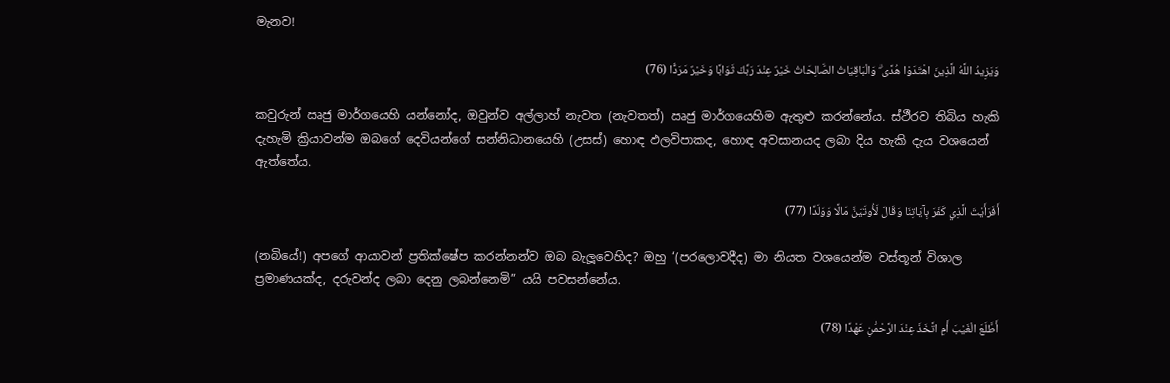මැනව!

وَيَزِيدُ اللَّهُ الَّذِينَ اهْتَدَوْا هُدًى ۗ وَالْبَاقِيَاتُ الصَّالِحَاتُ خَيْرٌ عِنْدَ رَبِّكَ ثَوَابًا وَخَيْرٌ مَرَدًّا (76)

කවුරුන් ඍජු මාර්ගයෙහි යන්නෝද, ඔවුන්ව අල්ලාහ් නැවත (නැවතත්) ඍජු මාර්ගයෙහිම ඇතුළු කරන්නේය. ස්ථීරව තිබිය හැකි දැහැමි ක්‍රියාවන්ම ඔබගේ දෙවියන්ගේ සන්නිධානයෙහි (උසස්) හොඳ ඵලවිපාකද, හොඳ අවසානයද ලබා දිය හැකි දැය වශයෙන් ඇත්තේය.

أَفَرَأَيْتَ الَّذِي كَفَرَ بِآيَاتِنَا وَقَالَ لَأُوتَيَنَّ مَالًا وَوَلَدًا (77)

(නබියේ!) අපගේ ආයාවන් ප්‍රතික්ෂේප කරන්නන්ව ඔබ බැලූවෙහිද? ඔහු ‘(පරලොවදීද) මා නියත වශයෙන්ම වස්තූන් විශාල ප්‍රමාණයක්ද, දරුවන්ද ලබා දෙනු ලබන්නෙමි” යයි පවසන්නේය.

أَطَّلَعَ الْغَيْبَ أَمِ اتَّخَذَ عِنْدَ الرَّحْمَٰنِ عَهْدًا (78)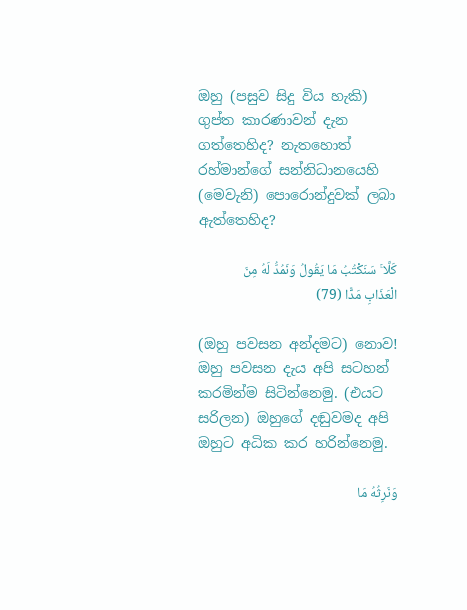ඔහු (පසුව සිදු විය හැකි) ගුප්ත කාරණාවන් දැන ගත්තෙහිද? නැතහොත් රහ්මාන්ගේ සන්නිධානයෙහි (මෙවැනි) පොරොන්දුවක් ලබා ඇත්තෙහිද?

كَلَّا ۚ سَنَكْتُبُ مَا يَقُولُ وَنَمُدُّ لَهُ مِنَ الْعَذَابِ مَدًّا (79)

(ඔහු පවසන අන්දමට) නොව! ඔහු පවසන දැය අපි සටහන් කරමින්ම සිටින්නෙමු. (එයට සරිලන) ඔහුගේ දඬුවමද අපි ඔහුට අධික කර හරින්නෙමු.

وَنَرِثُهُ مَا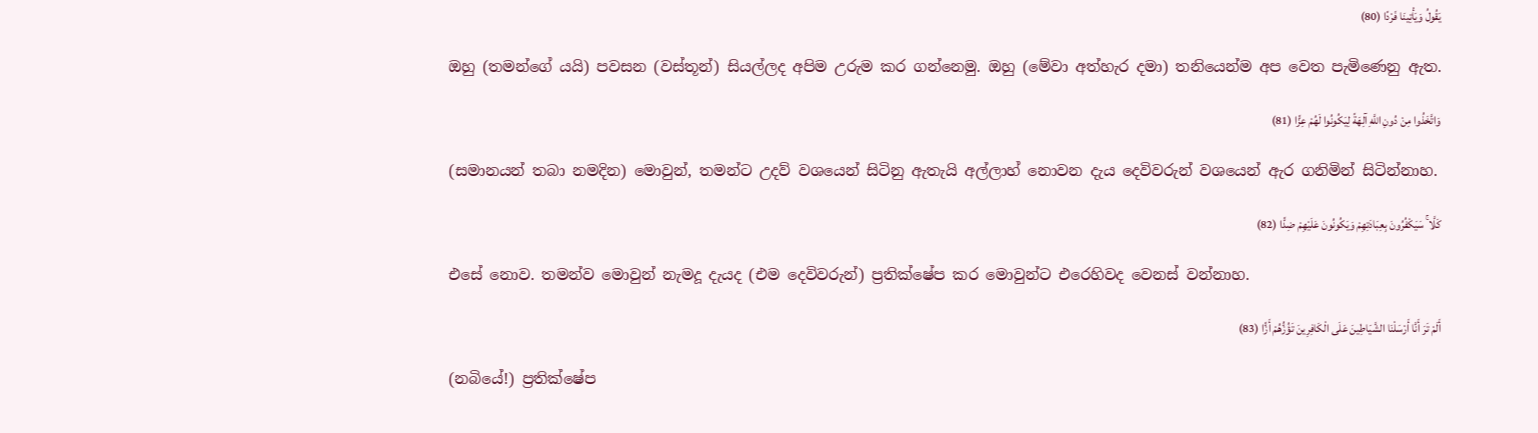يَقُولُ وَيَأْتِينَا فَرْدًا (80)

ඔහු (තමන්ගේ යයි) පවසන (වස්තූන්) සියල්ලද අපිම උරුම කර ගන්නෙමු. ඔහු (මේවා අත්හැර දමා) තනියෙන්ම අප වෙත පැමිණෙනු ඇත.

وَاتَّخَذُوا مِنْ دُونِ اللَّهِ آلِهَةً لِيَكُونُوا لَهُمْ عِزًّا (81)

(සමානයන් තබා නමදින) මොවුන්, තමන්ට උදව් වශයෙන් සිටිනු ඇතැයි අල්ලාහ් නොවන දැය දෙවිවරුන් වශයෙන් ඇර ගනිමින් සිටින්නාහ.

كَلَّا ۚ سَيَكْفُرُونَ بِعِبَادَتِهِمْ وَيَكُونُونَ عَلَيْهِمْ ضِدًّا (82)

එසේ නොව. තමන්ව මොවුන් නැමදූ දැයද (එම දෙවිවරුන්) ප්‍රතික්ෂේප කර මොවුන්ට එරෙහිවද වෙනස් වන්නාහ.

أَلَمْ تَرَ أَنَّا أَرْسَلْنَا الشَّيَاطِينَ عَلَى الْكَافِرِينَ تَؤُزُّهُمْ أَزًّا (83)

(නබියේ!) ප්‍රතික්ෂේප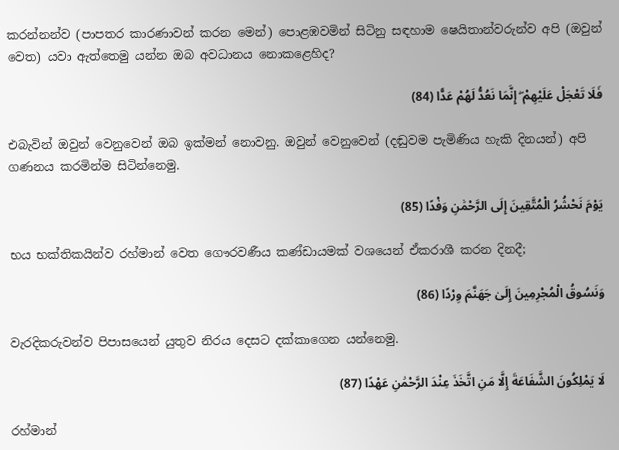කරන්නන්ව (පාපතර කාරණාවන් කරන මෙන්) පොළඹවමින් සිටිනු සඳහාම ෂෙයිතාන්වරුන්ව අපි (ඔවුන් වෙත) යවා ඇත්තෙමු යන්න ඔබ අවධානය නොකළෙහිද?

فَلَا تَعْجَلْ عَلَيْهِمْ ۖ إِنَّمَا نَعُدُّ لَهُمْ عَدًّا (84)

එබැවින් ඔවුන් වෙනුවෙන් ඔබ ඉක්මන් නොවනු. ඔවුන් වෙනුවෙන් (දඬුවම පැමිණිය හැකි දිනයන්) අපි ගණනය කරමින්ම සිටින්නෙමු.

يَوْمَ نَحْشُرُ الْمُتَّقِينَ إِلَى الرَّحْمَٰنِ وَفْدًا (85)

භය භක්තිකයින්ව රහ්මාන් වෙත ගෞරවණීය කණ්ඩායමක් වශයෙන් ඒකරාශී කරන දිනදී;

وَنَسُوقُ الْمُجْرِمِينَ إِلَىٰ جَهَنَّمَ وِرْدًا (86)

වැරදිකරුවන්ව පිපාසයෙන් යුතුව නිරය දෙසට දක්කාගෙන යන්නෙමු.

لَا يَمْلِكُونَ الشَّفَاعَةَ إِلَّا مَنِ اتَّخَذَ عِنْدَ الرَّحْمَٰنِ عَهْدًا (87)

රහ්මාන්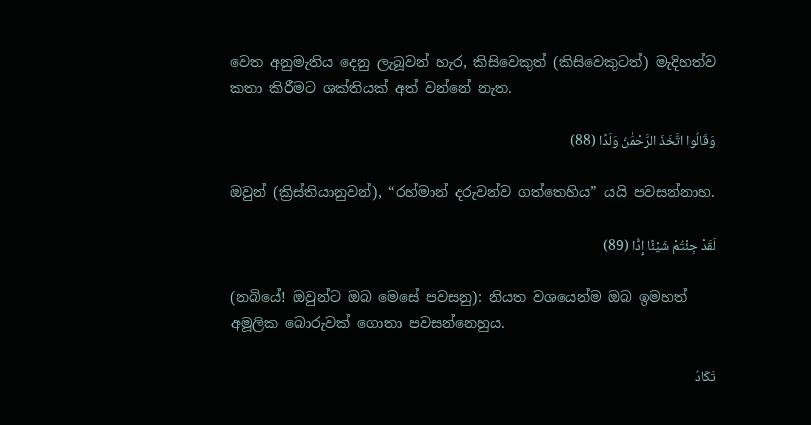වෙත අනුමැතිය දෙනු ලැබූවන් හැර, කිසිවෙකුත් (කිසිවෙකුටත්) මැදිහත්ව කතා කිරීමට ශක්තියක් අත් වන්නේ නැත.

وَقَالُوا اتَّخَذَ الرَّحْمَٰنُ وَلَدًا (88)

ඔවුන් (ක්‍රිස්තියානුවන්), “රහ්මාන් දරුවන්ව ගත්තෙහිය” යයි පවසන්නාහ.

لَقَدْ جِئْتُمْ شَيْئًا إِدًّا (89)

(නබියේ! ඔවුන්ට ඔබ මෙසේ පවසනු): නියත වශයෙන්ම ඔබ ඉමහත් අමූලික බොරුවක් ගොතා පවසන්නෙහුය.

تَكَادُ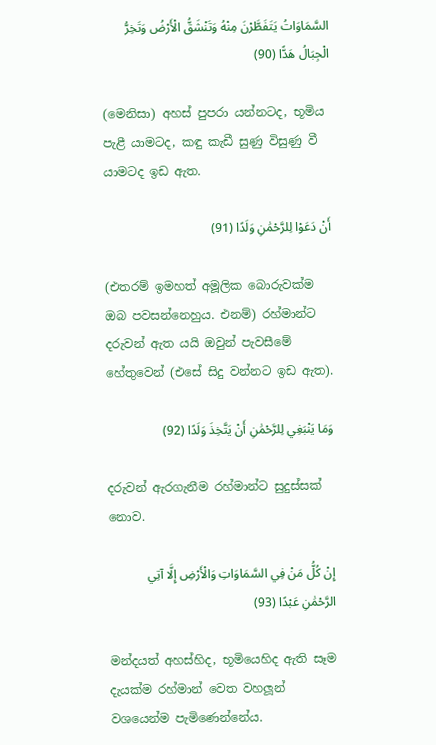السَّمَاوَاتُ يَتَفَطَّرْنَ مِنْهُ وَتَنْشَقُّ الْأَرْضُ وَتَخِرُّ الْجِبَالُ هَدًّا (90)

(මෙනිසා) අහස් පුපරා යන්නටද, භූමිය පැළී යාමටද, කඳු කැඩී සුණු විසුණු වී යාමටද ඉඩ ඇත.

أَنْ دَعَوْا لِلرَّحْمَٰنِ وَلَدًا (91)

(එතරම් ඉමහත් අමූලික බොරුවක්ම ඔබ පවසන්නෙහුය. එනම්) රහ්මාන්ට දරුවන් ඇත යයි ඔවුන් පැවසීමේ හේතුවෙන් (එසේ සිදු වන්නට ඉඩ ඇත).

وَمَا يَنْبَغِي لِلرَّحْمَٰنِ أَنْ يَتَّخِذَ وَلَدًا (92)

දරුවන් ඇරගැනීම රහ්මාන්ට සුදුස්සක් නොව.

إِنْ كُلُّ مَنْ فِي السَّمَاوَاتِ وَالْأَرْضِ إِلَّا آتِي الرَّحْمَٰنِ عَبْدًا (93)

මන්දයත් අහස්හිද, භූමියෙහිද ඇති සෑම දැයක්ම රහ්මාන් වෙත වහලූන් වශයෙන්ම පැමිණෙන්නේය.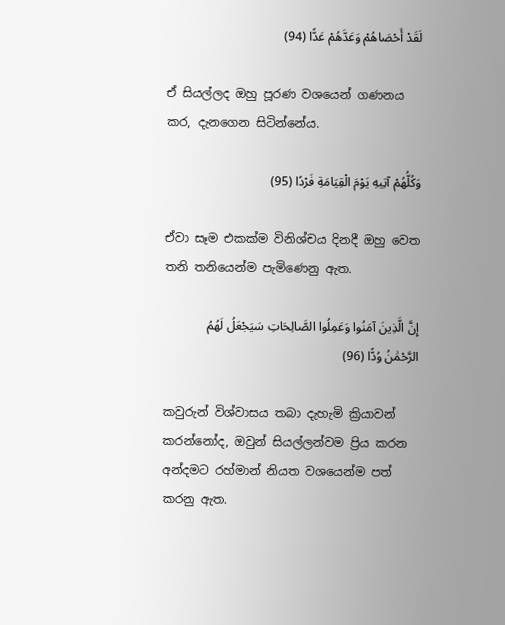لَقَدْ أَحْصَاهُمْ وَعَدَّهُمْ عَدًّا (94)

ඒ සියල්ලද ඔහු පූරණ වශයෙන් ගණනය කර, දැනගෙන සිටින්නේය.

وَكُلُّهُمْ آتِيهِ يَوْمَ الْقِيَامَةِ فَرْدًا (95)

ඒවා සෑම එකක්ම විනිශ්චය දිනදී ඔහු වෙත තනි තනියෙන්ම පැමිණෙනු ඇත.

إِنَّ الَّذِينَ آمَنُوا وَعَمِلُوا الصَّالِحَاتِ سَيَجْعَلُ لَهُمُ الرَّحْمَٰنُ وُدًّا (96)

කවුරුන් විශ්වාසය තබා දැහැමි ක්‍රියාවන් කරන්නෝද, ඔවුන් සියල්ලන්වම ප්‍රිය කරන අන්දමට රහ්මාන් නියත වශයෙන්ම පත් කරනු ඇත.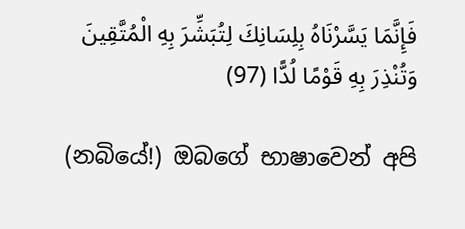فَإِنَّمَا يَسَّرْنَاهُ بِلِسَانِكَ لِتُبَشِّرَ بِهِ الْمُتَّقِينَ وَتُنْذِرَ بِهِ قَوْمًا لُدًّا (97)

(නබියේ!) ඔබගේ භාෂාවෙන් අපි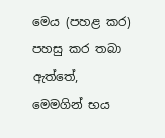මෙය (පහළ කර) පහසු කර තබා ඇත්තේ, මෙමගින් භය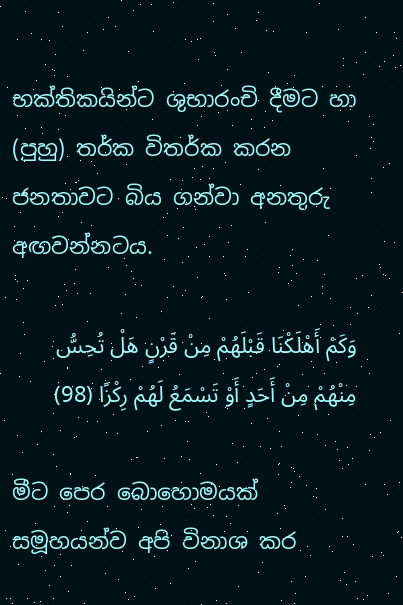භක්තිකයින්ට ශුභාරංචි දීමට හා (පුහු) තර්ක විතර්ක කරන ජනතාවට බිය ගන්වා අනතුරු අඟවන්නටය.

وَكَمْ أَهْلَكْنَا قَبْلَهُمْ مِنْ قَرْنٍ هَلْ تُحِسُّ مِنْهُمْ مِنْ أَحَدٍ أَوْ تَسْمَعُ لَهُمْ رِكْزًا (98)

මීට පෙර බොහොමයක් සමූහයන්ව අපි විනාශ කර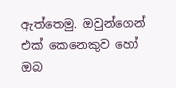ඇත්තෙමු. ඔවුන්ගෙන් එක් කෙනෙකුව හෝ ඔබ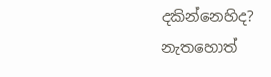දකින්නෙහිද? නැතහොත්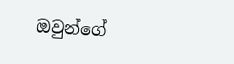ඔවුන්ගේ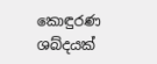කොඳුරණ ශබ්දයක්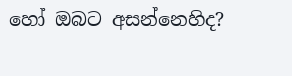හෝ ඔබට අසන්නෙහිද?